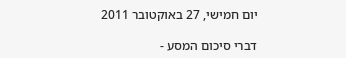יום חמישי, 27 באוקטובר 2011

דברי סיכום המסע -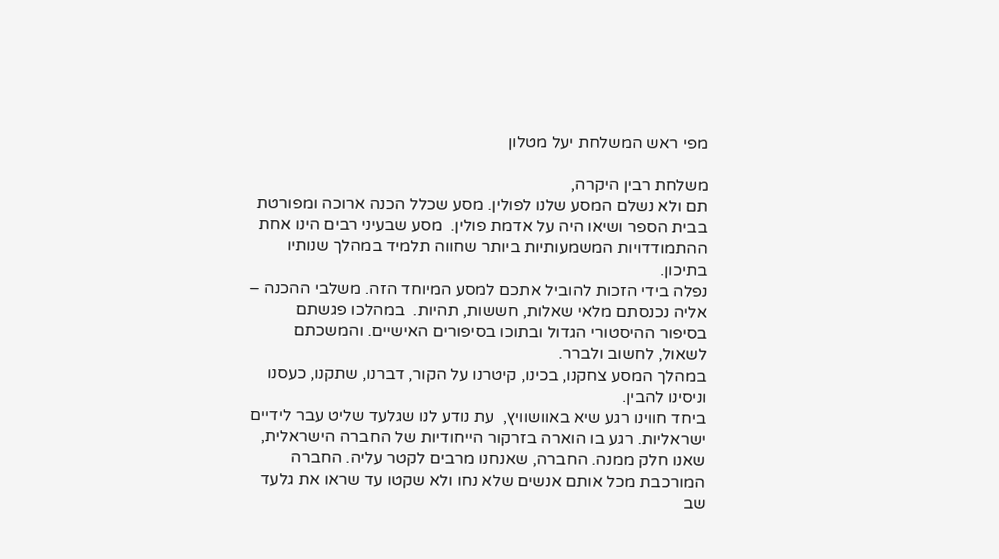מפי ראש המשלחת יעל מטלון

משלחת רבין היקרה,
תם ולא נשלם המסע שלנו לפולין. מסע שכלל הכנה ארוכה ומפורטת בבית הספר ושיאו היה על אדמת פולין.  מסע שבעיני רבים הינו אחת ההתמודדויות המשמעותיות ביותר שחווה תלמיד במהלך שנותיו בתיכון.
נפלה בידי הזכות להוביל אתכם למסע המיוחד הזה. משלבי ההכנה – אליה נכנסתם מלאי שאלות, חששות, תהיות.  במהלכו פגשתם   בסיפור ההיסטורי הגדול ובתוכו בסיפורים האישיים. והמשכתם  לשאול, לחשוב ולברר.
במהלך המסע צחקנו, בכינו, קיטרנו על הקור, דברנו, שתקנו, כעסנו וניסינו להבין.
ביחד חווינו רגע שיא באוושוויץ,  עת נודע לנו שגלעד שליט עבר לידיים ישראליות. רגע בו הוארה בזרקור הייחודיות של החברה הישראלית, שאנו חלק ממנה. החברה, שאנחנו מרבים לקטר עליה. החברה המורכבת מכל אותם אנשים שלא נחו ולא שקטו עד שראו את גלעד שב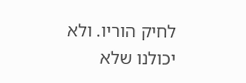לחיק הוריו. ולא יכולנו שלא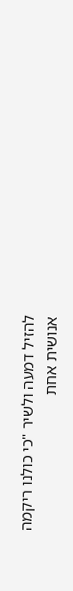להזיל דמעה ולשיר "כי כולנו ריקמה אנושית אחת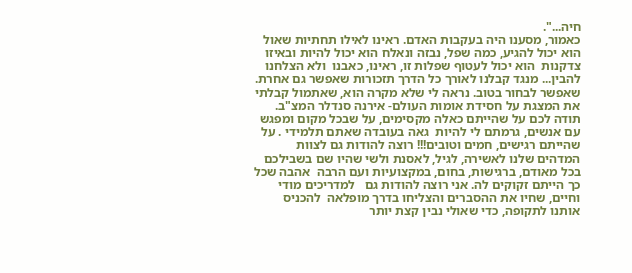חיה...".
כאמור, מסענו היה בעקבות האדם. ראינו לאילו תחתיות שאול הוא יכול להגיע, כמה שפל, נבזה ונאלח הוא יכול להיות ובאיזו צדקנות  הוא יכול לעטוף שפלות זו, ראינו, כאבנו  ולא הצלחנו להבין... מנגד קבלנו לאורך כל הדרך תזכורות שאפשר גם אחרת. שאפשר לבחור בטוב. נראה לי שלא מקרה הוא, שאתמול קבלתי את המצגת על חסידת אומות העולם- אירנה סנדלר המצ"ב.
תודה לכם על שהייתם כאלה מקסימים, על שבכל מקום ומפגש עם אנשים, גרמתם לי להיות  גאה בעובדה שאתם תלמידי . על שהייתם רגישים, חמים וטובים!!! רוצה להודות גם לצוות המדהים שלנו לאשירה, לגיל, לאסנת ולשי שהיו שם בשבילכם בכל מאודם, ברגישות, בחום, במקצועיות ועם הרבה  אהבה שכל כך הייתם זקוקים לה. אני רוצה להודות גם   למדריכים מודי וחיים, שחיו את ההסברים והצליחו בדרך מופלאה  להכניס אותנו לתקופה, כדי שאולי נבין קצת יותר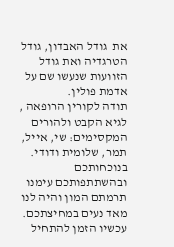את  גודל האבדון, גודל הטרגדיה ואת גודל הזוועות שנעשו שם על אדמת פולין.
תודה לקורין הרופאה , לגיא הקבט ולהורים המקסימים: שי, אייל, תמר, שלומית ודודי. בנוכחותכם ובהשתתפותכם עימנו תרמתם המון והיה לנו מאד נעים במחיצתכם.
עכשיו הזמן להתחיל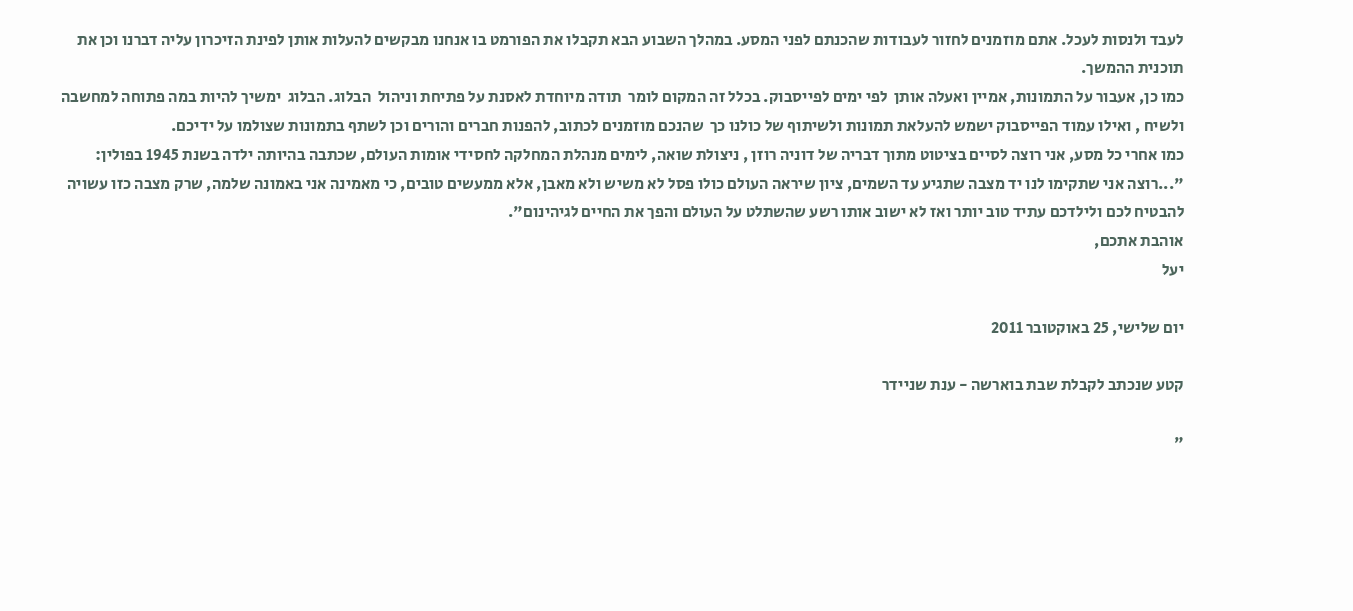לעבד ולנסות לעכל. אתם מוזמנים לחזור לעבודות שהכנתם לפני המסע. במהלך השבוע הבא תקבלו את הפורמט בו אנחנו מבקשים להעלות אותן לפינת הזיכרון עליה דברנו וכן את תוכנית ההמשך.
כמו כן, אעבור על התמונות, אמיין ואעלה אותן  לפי ימים לפייסבוק. בכלל זה המקום לומר  תודה מיוחדת לאסנת על פתיחת וניהול  הבלוג. הבלוג  ימשיך להיות במה פתוחה למחשבה ולשיח , ואילו עמוד הפייסבוק ישמש להעלאת תמונות ולשיתוף של כולנו כך  שהנכם מוזמנים לכתוב, להפנות חברים והורים וכן לשתף בתמונות שצולמו על ידיכם.
כמו אחרי כל מסע, אני רוצה לסיים בציטוט מתוך דבריה של דוניה רוזן , ניצולת שואה, לימים מנהלת המחלקה לחסידי אומות העולם, שכתבה בהיותה ילדה בשנת 1945 בפולין: "...רוצה אני שתקימו לנו יד מצבה שתגיע עד השמים, ציון שיראה העולם כולו פסל לא משיש ולא מאבן, אלא ממעשים טובים, כי מאמינה אני באמונה שלמה, שרק מצבה כזו עשויה להבטיח לכם ולילדכם עתיד טוב יותר ואז לא ישוב אותו רשע שהשתלט על העולם והפך את החיים לגיהינום".
אוהבת אתכם,
יעל

יום שלישי, 25 באוקטובר 2011

קטע שנכתב לקבלת שבת בוארשה - ענת שניידר

"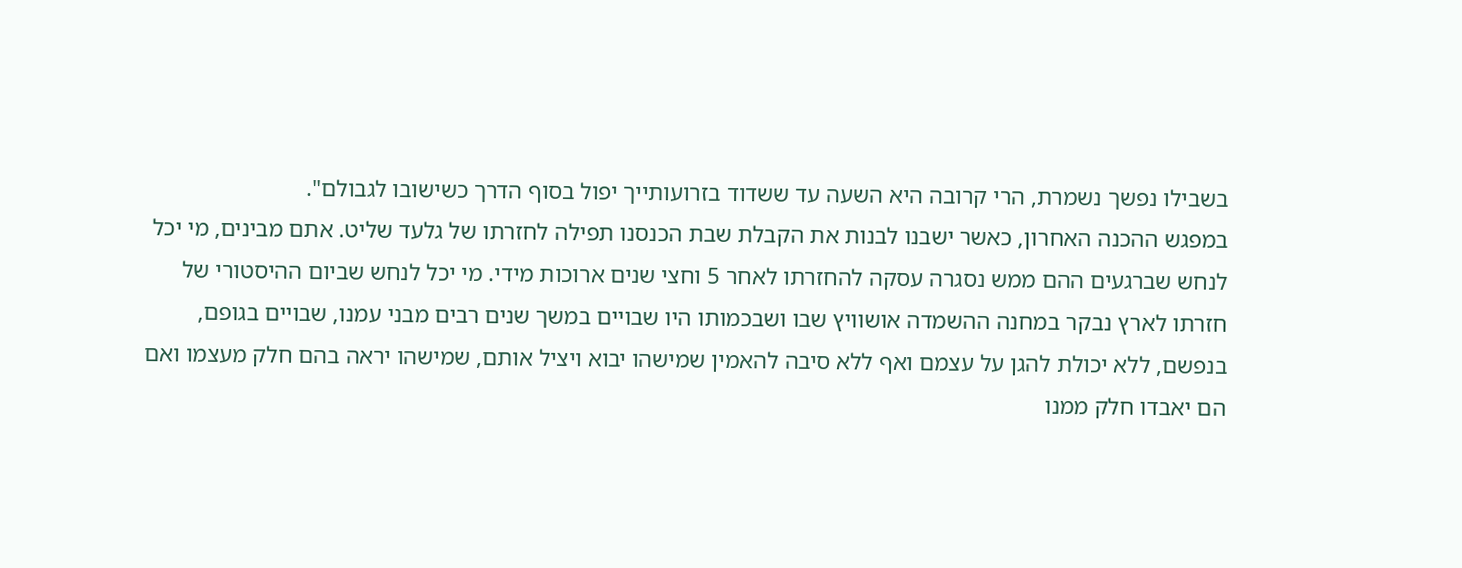בשבילו נפשך נשמרת, הרי קרובה היא השעה עד ששדוד בזרועותייך יפול בסוף הדרך כשישובו לגבולם".
במפגש ההכנה האחרון, כאשר ישבנו לבנות את הקבלת שבת הכנסנו תפילה לחזרתו של גלעד שליט. אתם מבינים, מי יכל לנחש שברגעים ההם ממש נסגרה עסקה להחזרתו לאחר 5 וחצי שנים ארוכות מידי. מי יכל לנחש שביום ההיסטורי של חזרתו לארץ נבקר במחנה ההשמדה אושוויץ שבו ושבכמותו היו שבויים במשך שנים רבים מבני עמנו, שבויים בגופם, בנפשם, ללא יכולת להגן על עצמם ואף ללא סיבה להאמין שמישהו יבוא ויציל אותם, שמישהו יראה בהם חלק מעצמו ואם הם יאבדו חלק ממנו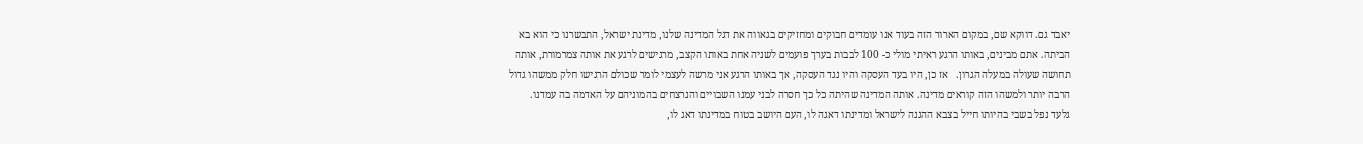יאבד גם. דווקא שם, במקום הארור הזה בעוד אנו עומדים חבוקים ומחזיקים בגאווה את דגל המדינה שלנו, מדינת ישראל, התבשרנו כי הוא בא הביתה. אתם מבינים, באותו הרגע ראיתי מולי כ- 100 לבבות בערך פועמים לשניה אחת באותו הקצב, מרגישים לרגע את אותה צמרמורת, אותה תחושה שעולה במעלה הגרון.   אז כן, היו בעד העסקה והיו נגד העסקה, אך באותו הרגע אני מרשה לעצמי לומר שכולם הרגישו חלק ממשהו גדול הרבה יותר ולמשהו הזה קוראים מדינה. אותה המדינה שהיתה כל כך חסרה לבני עמנו השבויים והנרצחים בהמוניהם על האדמה בה עמדנו.
גלעד נפל בשבי בהיותו חייל בצבא ההגנה לישראל ומדינתו דאגה לו, העם היושב בטוח במדינתו דאג לו,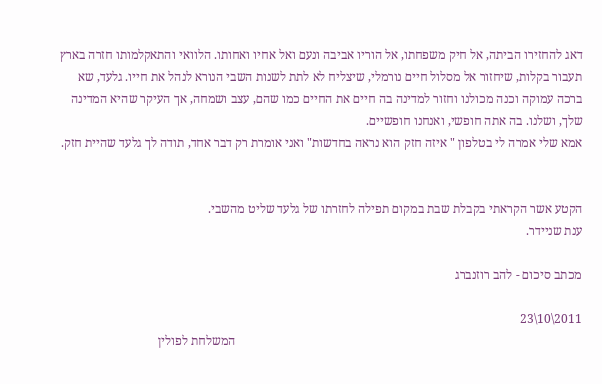דאג להחזירו הביתה, אל חיק משפחתו, אל הוריו אביבה ונעם ואל אחיו ואחותו. הלוואי והתאקלמותו חזרה בארץ תעבור בקלות, שיחזור אל מסלול חיים נורמלי, שיצליח לא לתת לשנות השבי הנורא לנהל את חייו. גלעד, שא ברכה עמוקה וכנה מכולנו וחזור למדינה בה חיים את החיים כמו שהם, עצב ושמחה, אך העיקר שהיא המדינה שלך, ושלנו. בה אתה חופשי, ואנחנו חופשיים.
אמא שלי אמרה לי בטלפון " איזה חזק הוא נראה בחדשות" ואני אומרת רק דבר אחד, תודה לך גלעד שהיית חזק.


הקטע אשר הקראתי בקבלת שבת במקום תפילה לחזרתו של גלעד שליט מהשבי.
ענת שניידר.

מכתב סיכום - להב רוזנברג

2011\10\23
                                                                                                               המשלחת לפולין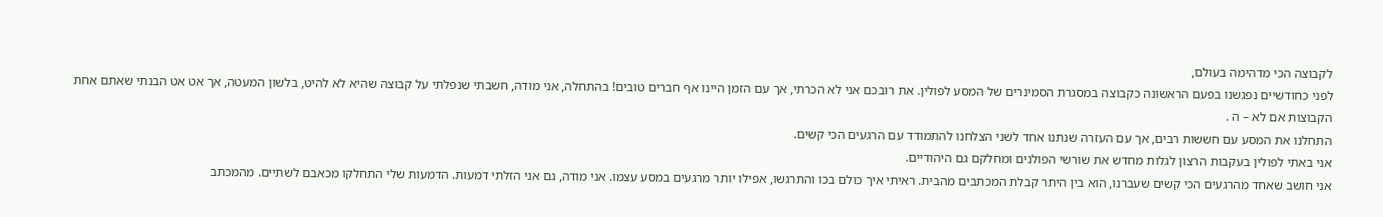לקבוצה הכי מדהימה בעולם,
לפני כחודשיים נפגשנו בפעם הראשונה כקבוצה במסגרת הסמינרים של המסע לפולין. את רובכם אני לא הכרתי, אך עם הזמן היינו אף חברים טובים! בהתחלה, אני מודה, חשבתי שנפלתי על קבוצה שהיא לא להיט, בלשון המעטה, אך אט אט הבנתי שאתם אחת הקבוצות אם לא – ה .
התחלנו את המסע עם חששות רבים, אך עם העזרה שנתנו אחד לשני הצלחנו להתמודד עם הרגעים הכי קשים.
אני באתי לפולין בעקבות הרצון לגלות מחדש את שורשי הפולנים ומחלקם גם היהודיים.
אני חושב שאחד מהרגעים הכי קשים שעברנו, הוא בין היתר קבלת המכתבים מהבית. ראיתי איך כולם בכו והתרגשו, אפילו יותר מרגעים במסע עצמו. אני מודה, גם אני הזלתי דמעות. הדמעות שלי התחלקו מכאבם לשתיים. מהמכתב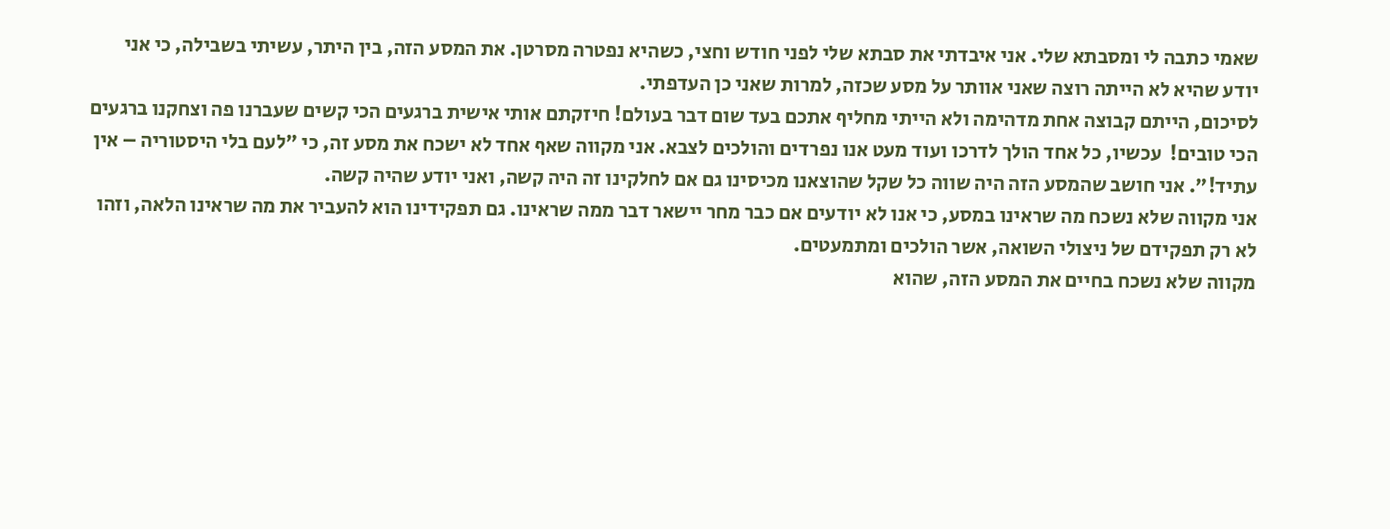שאמי כתבה לי ומסבתא שלי. אני איבדתי את סבתא שלי לפני חודש וחצי, כשהיא נפטרה מסרטן. את המסע הזה, בין היתר, עשיתי בשבילה, כי אני יודע שהיא לא הייתה רוצה שאני אוותר על מסע שכזה, למרות שאני כן העדפתי.
לסיכום, הייתם קבוצה אחת מדהימה ולא הייתי מחליף אתכם בעד שום דבר בעולם! חיזקתם אותי אישית ברגעים הכי קשים שעברנו פה וצחקנו ברגעים הכי טובים!  עכשיו, כל אחד הולך לדרכו ועוד מעט אנו נפרדים והולכים לצבא. אני מקווה שאף אחד לא ישכח את מסע זה, כי "לעם בלי היסטוריה – אין עתיד!". אני חושב שהמסע הזה היה שווה כל שקל שהוצאנו מכיסינו גם אם לחלקינו זה היה קשה, ואני יודע שהיה קשה.
אני מקווה שלא נשכח מה שראינו במסע, כי אנו לא יודעים אם כבר מחר יישאר דבר ממה שראינו. גם תפקידינו הוא להעביר את מה שראינו הלאה, וזהו לא רק תפקידם של ניצולי השואה, אשר הולכים ומתמעטים.
מקווה שלא נשכח בחיים את המסע הזה, שהוא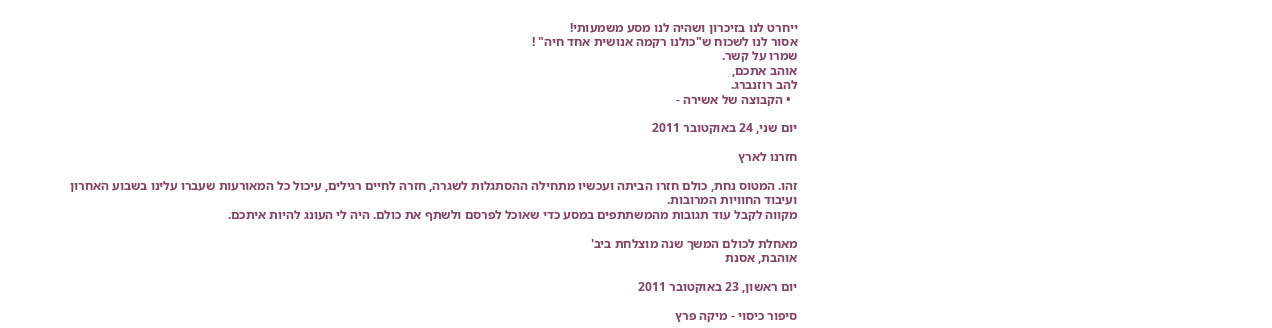ייחרט לנו בזיכרון ושהיה לנו מסע משמעותי!
אסור לנו לשכוח ש"כולנו רקמה אנושית אחד חיה" !
שמרו על קשר.
אוהב אתכם,
להב רוזנברג.
  • הקבוצה של אשירה -

יום שני, 24 באוקטובר 2011

חזרנו לארץ

זהו. המטוס נחת, כולם חזרו הביתה ועכשיו מתחילה ההסתגלות לשגרה, חזרה לחיים רגילים, עיכול כל המאורעות שעברו עלינו בשבוע האחרון ועיבוד החוויות המרובות.
מקווה לקבל עוד תגובות מהמשתתפים במסע כדי שאוכל לפרסם ולשתף את כולם. היה לי העונג להיות איתכם.

מאחלת לכולם המשך שנה מוצלחת ביב'
אוהבת, אסנת

יום ראשון, 23 באוקטובר 2011

סיפור כיסוי - מיקה פרץ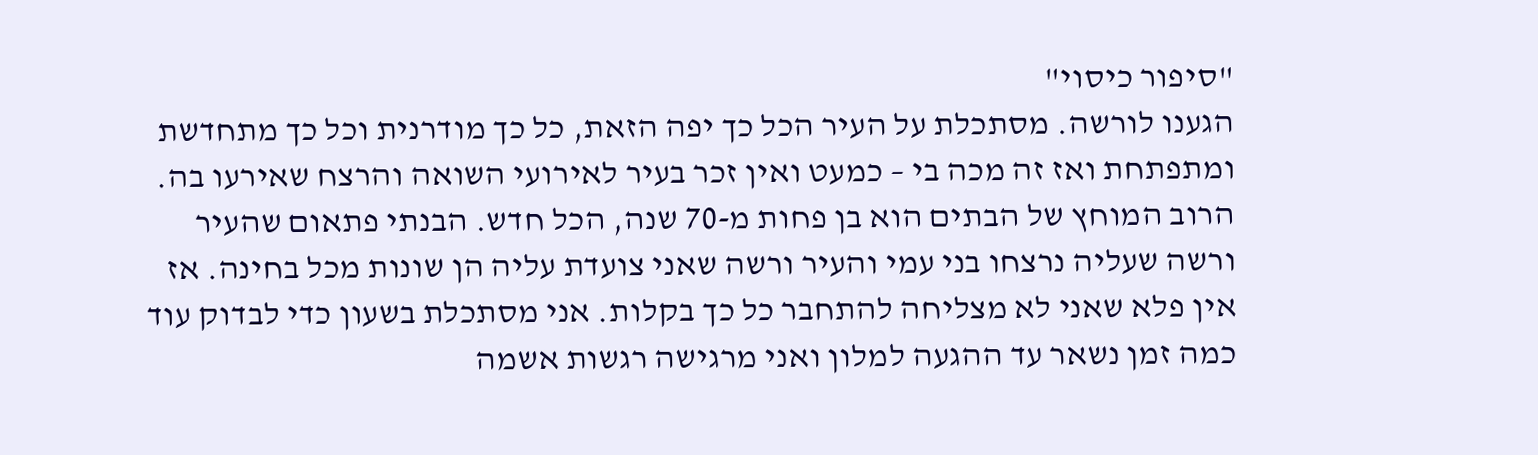"סיפור כיסוי"
הגענו לורשה. מסתכלת על העיר הכל כך יפה הזאת, כל כך מודרנית וכל כך מתחדשת ומתפתחת ואז זה מכה בי – כמעט ואין זכר בעיר לאירועי השואה והרצח שאירעו בה. הרוב המוחץ של הבתים הוא בן פחות מ-70 שנה, הכל חדש. הבנתי פתאום שהעיר ורשה שעליה נרצחו בני עמי והעיר ורשה שאני צועדת עליה הן שונות מכל בחינה. אז אין פלא שאני לא מצליחה להתחבר כל כך בקלות. אני מסתכלת בשעון כדי לבדוק עוד כמה זמן נשאר עד ההגעה למלון ואני מרגישה רגשות אשמה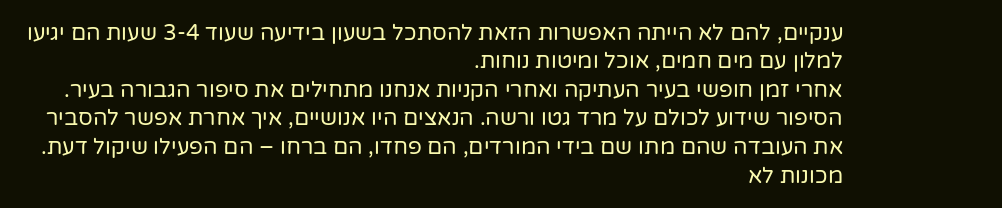ענקיים, להם לא הייתה האפשרות הזאת להסתכל בשעון בידיעה שעוד 3-4 שעות הם יגיעו למלון עם מים חמים, אוכל ומיטות נוחות.
אחרי זמן חופשי בעיר העתיקה ואחרי הקניות אנחנו מתחילים את סיפור הגבורה בעיר. הסיפור שידוע לכולם על מרד גטו ורשה. הנאצים היו אנושיים, איך אחרת אפשר להסביר את העובדה שהם מתו שם בידי המורדים, הם פחדו, הם ברחו – הם הפעילו שיקול דעת. מכונות לא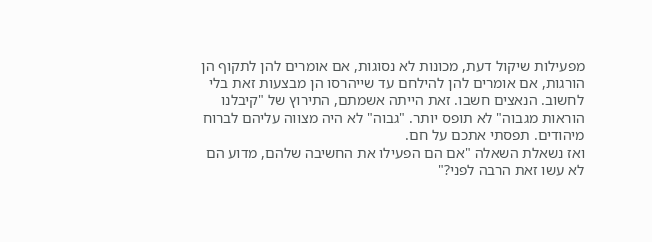מפעילות שיקול דעת, מכונות לא נסוגות, אם אומרים להן לתקוף הן הורגות, אם אומרים להן להילחם עד שייהרסו הן מבצעות זאת בלי לחשוב. הנאצים חשבו. זאת הייתה אשמתם, התירוץ של "קיבלנו הוראות מגבוה" לא תופס יותר. "גבוה" לא היה מצווה עליהם לברוח מיהודים. תפסתי אתכם על חם.
ואז נשאלת השאלה "אם הם הפעילו את החשיבה שלהם, מדוע הם לא עשו זאת הרבה לפני?"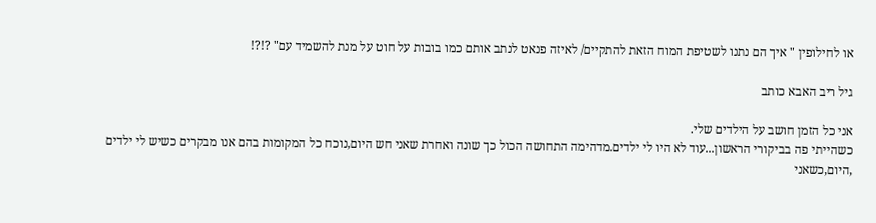או לחילופין " איך הם נתנו לשטיפת המוח הזאת להתקיים/ לאיזה פנאט לנתב אותם כמו בובות על חוט על מנת להשמיד עם" ?!?!

גיל ריב האבא כותב

אני כל הזמן חושב על הילדים שלי.
כשהייתי פה בביקורי הראשון...עוד לא היו לי ילדים.מדהימה התחושה הכול כך שונה ואחרת שאני חש היום,נוכח כל המקומות בהם אנו מבקרים כשיש לי ילדים ,היום,כשאני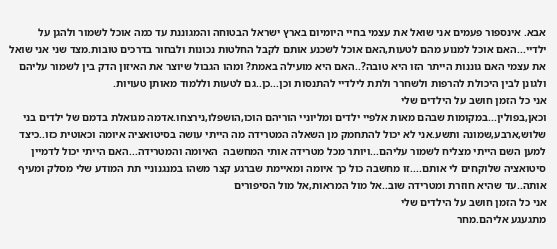אבא. אינספור פעמים אני שואל את עצמי בחיי היומיום בארץ ישראל הבטוחה והמגוננת עד כמה אוכל לשמור ולהגן על ילדיי...האם אוכל למנוע מהם לטעות,האם אוכל לשכנע אותם לקבל החלטות נכונות ולבחור בדרכים טובות.מצד שני אני שואל את עצמי האם גוננות הייתר הזו היא טובה?..האם היא מועילה באמת? ומהו הגבול שיוצר את האיזון הדק בין לשמור עליהם ולגונן לבין היכולת להרפות ולשחרר ולתת לילדיי להתנסות וכן...כן..גם לטעות וללמוד מאותן טעויות.
אני כל הזמן חושב על הילדים שלי
וכאן,בפולין...במקומות שבהם מאות אלפיי ילדים ומליוניי הוריהם הוכו,הושפלו,נירצחו.אדמה מגואלת בדמם של ילדים בני שלוש,ארבע,שמונה ותשע.אני לא יכול להתחמק מן השאלה המטרידה מה הייתי עושה בסיטואציה איומה וכאוטית כזו..כיצד למען השם הייתי מצליח לשמור עליהם...ויותר מכל מטרידה אותי המחשבה  האיומה והמטרידה...האם הייתי יכול לדמיין סיטואציה שלוקחים לי אותם....זו מחשבה כול כך איומה ומאיימת שברגע קצר משהו במנגנוניי תת המודע שלי מסלק ומעיף אותה..עד שהיא חוזרת ומטרידה שוב..אל מול המראות,אל מול הסיפורים
אני כל הזמן חושב על הילדים שלי
מתגעגע אליהם.מחר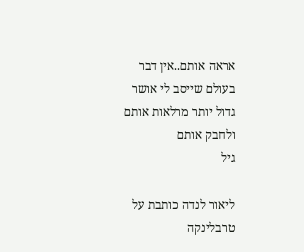אראה אותם..אין דבר בעולם שייסב לי אושר גדול יותר מרלאות אותם ולחבק אותם
גיל

ליאור לנדה כותבת על טרבלינקה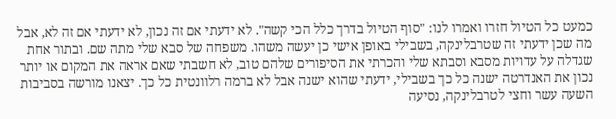כמעט כל הטיול חזרו ואמרו לנו: "סוף הטיול בדרך כלל הכי קשה". לא ידעתי אם זה נכון, לא ידעתי אם זה לא, אבל מה שכן ידעתי זה שטרבלינקה, בשבילי באופן אישי כן יעשה משהו. משפחה של סבא שלי מתה שם. ובתור אחת שגדלה על עדויות מסבא וסבתא שלי והכרתי את הסיפורים שלהם טוב, לא חשבתי שאם אראה את המקום או יותר נכון את האנדרטה ישנה כל כך בשבילי, ידעתי שהוא ישנה אבל לא ברמה רלוונטית כל כך. יצאנו מורשה בסביבות השעה עשר וחצי לטרבלינקה, נסיעה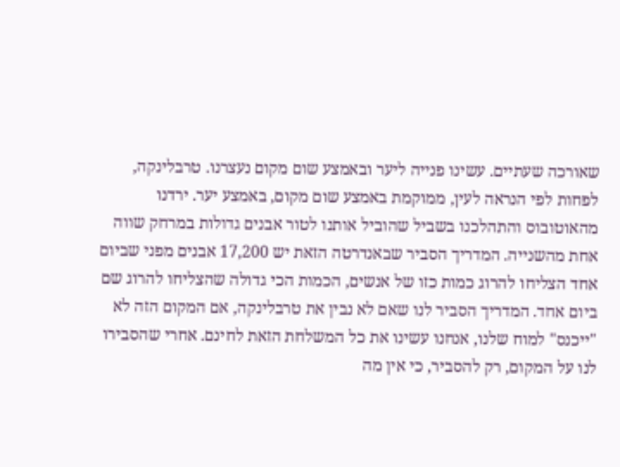שאורכה שעתיים. עשינו פנייה ליער ובאמצע שום מקום נעצרנו. טרבלינקה, לפחות לפי הנראה לעין, ממוקמת באמצע שום מקום, באמצע יער. ירדנו מהאוטובוס והתהלכנו בשביל שהוביל אותנו לטור אבנים גדולות במרחק שווה אחת מהשנייה. המדריך הסביר שבאנדרטה הזאת יש 17,200 אבנים מפני שביום אחד הצליחו להרוג כמות כזו של אנשים, הכמות הכי גדולה שהצליחו להרוג שם ביום אחד. המדריך הסביר לנו שאם לא נבין את טרבלינקה, אם המקום הזה לא "ייכנס" למוח שלנו, אנחנו עשינו את כל המשלחת הזאת לחינם. אחרי שהסבירו לנו על המקום, רק להסביר, כי אין מה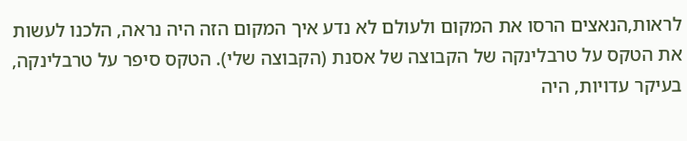לראות,הנאצים הרסו את המקום ולעולם לא נדע איך המקום הזה היה נראה, הלכנו לעשות את הטקס על טרבלינקה של הקבוצה של אסנת (הקבוצה שלי). הטקס סיפר על טרבלינקה, בעיקר עדויות, היה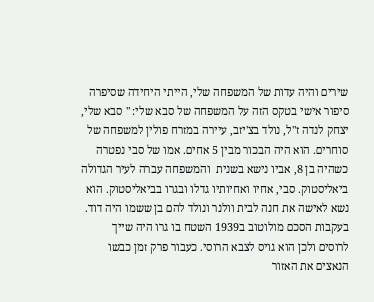שירים והיה עדות של המשפחה שלי, הייתי היחידה שסיפרה סיפור אישי בטקס הזה על המשפחה של סבא שלי: " סבא שלי, יצחק לנדה ז"ל, נולד בצ'יזב, עיירה במזרח פולין למשפחה של סוחרים. הוא היה הבכור מבין 5 אחים. אמו של סבי נפטרה כשהיה בן 8, אביו נישא בשנית  והמשפחה עברה לעיר הגדולה ביאליסטוק. סבי, אחיו ואחיותיו גדלו ובגרו בביאליסטוק. הוא נשא לאישה את חנה לבית וולנר ונולד להם בן ששמו היה דוד. בעקבות הסכם מולוטוב ב1939 השטח בו גרו היה שייך לרוסים ולכן הוא גויס לצבא הרוסי. כעבור פרק זמן כבשו הנאצים את האזור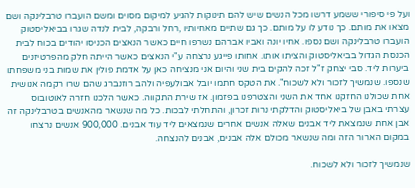ועל פי סיפורי ששמע דרשו מכל הנשים שיש להם תינוקות להגיע למיקום מסוים ומשם הועברו טרבלינקה ושם מצאו את מותם. כך נודע לו על מותם. כך גם שתיים מאחיותיו ,רחל ורבקה, לבית לנדה שגרו בביאליסטוק הועברו טרבלינקה ושם נספו. אחיו יונה ואביו אברהם נשרפו חיים כאשר הנאצים הכניסו יהודים בכוח לבית הכנסת הגדול בביאליסטוק והציתו אותו. אחותו פייגע נרצחה ע"י הנאצים כאשר הייתה חלק מהפרטיזנים ביערות ליד. סבי יצחק ז"ל זכה להקים בית שני והיום אני מנציחה כאן על אדמת פולין את שמות בני משפחתו שנספו. שנמשיך לזכור ולא לשכוח". את הטקס חתמו יובל אבולעפיה ולהב רוזנברג שהם שרו רקמה אנושית אחת שכולנו החזקנו אחד את השני והצטרפנו בפזמון. אז שירת התקווה. כאשר הלכנו חזרה לאוטובוס עצרתי באבן של ביאליסטוק והדלקתי נרות זכרון, והתחלתי לבכות. כל מה שנשאר מהאנשים בטרבלינקה זה אבן אחת שנמצאת ליד אבנים שאלה אנשים אחרים שנמצאים ליד עוד אבנים. 900,000 אנשים נרצחו במקום הארור הזה ומה שנשאר מכולם אלה אבנים, אבנים להנצחה.

שנמשיך לזכור ולא לשכוח.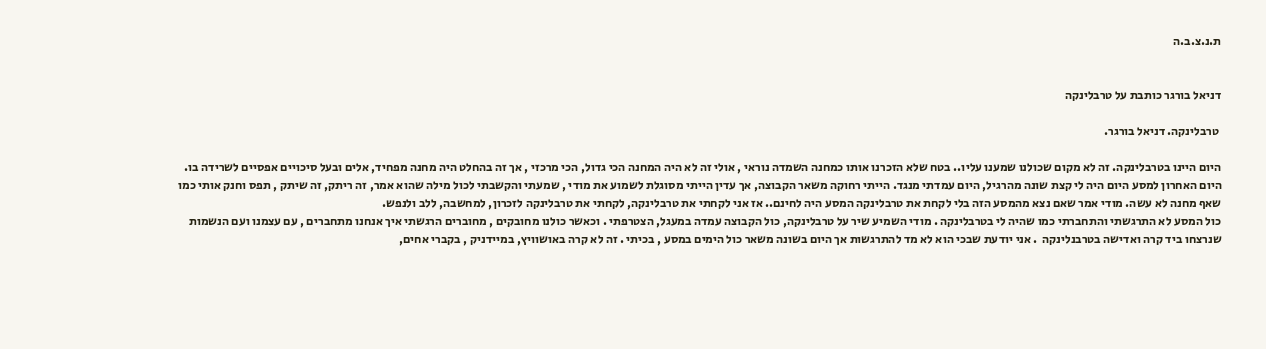ת.נ.צ.ב.ה


דניאל בורגר כותבת על טרבלינקה

 טרבלינקה. דניאל בורגר.

היום היינו בטרבלינקה. זה לא מקום שכולנו שמענו עליו.. בטח שלא הזכרנו אותו כמחנה השמדה נוראי , אולי זה לא היה המחנה הכי גדול, הכי מרכזי , אך זה בהחלט היה מחנה מפחיד, אלים ובעל סיכויים אפסיים לשרידה בו.
היום האחרון למסע היום היה לי קצת שונה מהרגיל, היום עמדתי מנגד. הייתי רחוקה משאר הקבוצה, אך עדין הייתי מסוגלת לשמוע את מודי , שמעתי והקשבתי לכול מילה שהוא אמר, זה ריתק, זה שיתק , תפס וחנק אותי כמו שאף מחנה לא עשה. מודי אמר שאם נצא מהמסע הזה בלי לקחת את טרבלינקה המסע היה לחינם.. אז אני לקחתי את טרבלינקה, לקחתי את טרבלינקה לזכרון, למחשבה, ללב ולנפש.
כול המסע לא התרגשתי והתחברתי כמו שהיה לי בטרבלינקה . מודי השמיע שיר על טרבלינקה, כול הקבוצה עמדה במעגל, הצטרפתי . וכאשר כולנו מחובקים , מחוברים הרגשתי איך אנחנו מתחברים , עם עצמנו ועם הנשמות שנרצחו ביד קרה ואדישה בטרבנלינקה  . אני יודעת שבכי הוא לא מד להתרגשות אך היום בשונה משאר כול הימים במסע , בכיתי . זה לא קרה באושוויץ, במיידניק , בקברי אחים,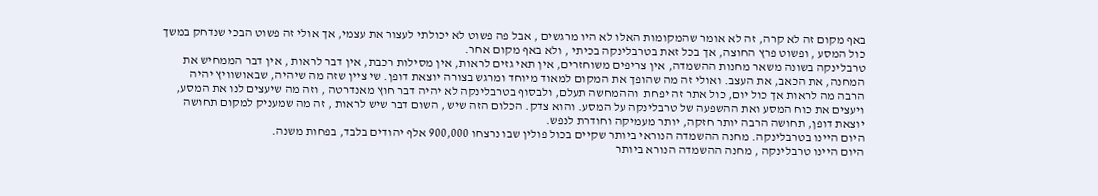באף מקום זה לא קרה, זה לא אומר שהמקומות האלו לא היו מרגשים , אבל פה פשוט לא יכולתי לעצור את עצמי, אך אולי זה פשוט הבכי שנדחק במשך כול המסע , ופשוט פרץ החוצה, אך בכל זאת בטרבלינקה בכיתי , ולא באף מקום אחר.
טרבלינקה בשונה משאר מחנות ההשמדה, אין צריפים משוחזרים, אין תאי גזים לראות, אין מסילות רכבת, אין דבר לראות , אין דבר הממחיש את המחנה, את הכאב, את העצב. ואולי זה מה שהופך את המקום למאוד מיוחד ומרגש בצורה יוצאת דופן. שי ציין שזה מה שיהיה, שבאושוויץ יהיה הרבה מה לראות אך כול יום, כול אתר זה יפחת  וההמחשה תעלם, ולבסוף בטרבלינקה לא יהיה דבר חוץ מאנדרטה , וזה מה שיעצים לנו את המסע, ויעצים את כוח המסע ואת ההשפעה של טרבלינקה על המסע. והוא צדק. הכלום הזה שיש , השום דבר שיש לראות , זה מה שמעניק למקום תחושה יוצאת דופן, תחושה הרבה יותר חזקה, יותר מעמיקה וחודרת לנפש.
היום היינו בטרבלינקה. מחנה ההשמדה הנוראי ביותר שקיים בכול פולין שבו נרצחו 900,000 אלף יהודים בלבד, בפחות משנה.
היום היינו טרבלינקה , מחנה ההשמדה הנורא ביותר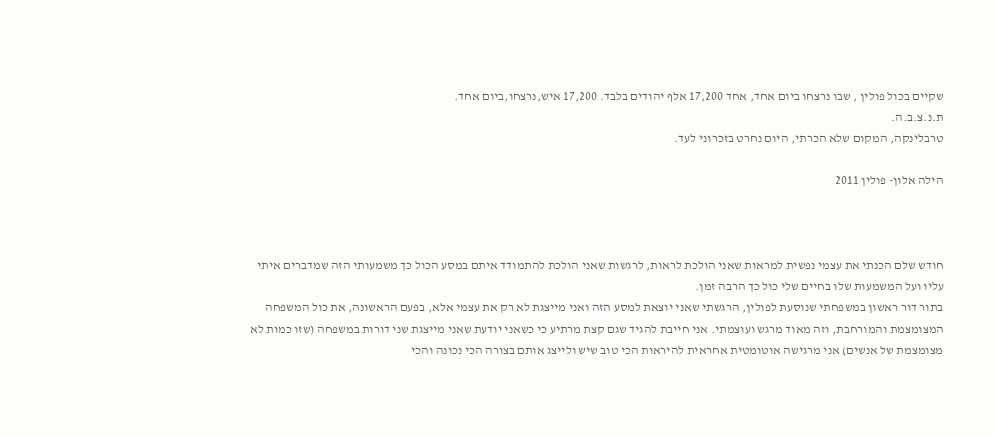שקיים בכול פולין , שבו נרצחו ביום אחד, אחד 17,200 אלף יהודים בלבד. 17,200 איש,נרצחו,ביום אחד.
ת.נ.צ.ב.ה.
טרבלינקה, המקום שלא הכרתי, היום נחרט בזכרוני לעד.

הילה אלון- פולין 2011



חודש שלם הכנתי את עצמי נפשית למראות שאני הולכת לראות, לרגשות שאני הולכת להתמודד איתם במסע הכול כך משמעותי הזה שמדברים איתי עליו ועל המשמעות שלו בחיים שלי כול כך הרבה זמן.
בתור דור ראשון במשפחתי שנוסעת לפולין, הרגשתי שאני יוצאת למסע הזה ואני מייצגת לא רק את עצמי אלא, בפעם הראשונה, את כול המשפחה המצומצמת והמורחבת, וזה מאוד מרגש ועוצמתי. אני חייבת להגיד שגם קצת מרתיע כי כשאני יודעת שאני מייצגת שני דורות במשפחה (שזו כמות לא מצומצמת של אנשים) אני מרגישה אוטומטית אחראית להיראות הכי טוב שיש ולייצג אותם בצורה הכי נכונה והכי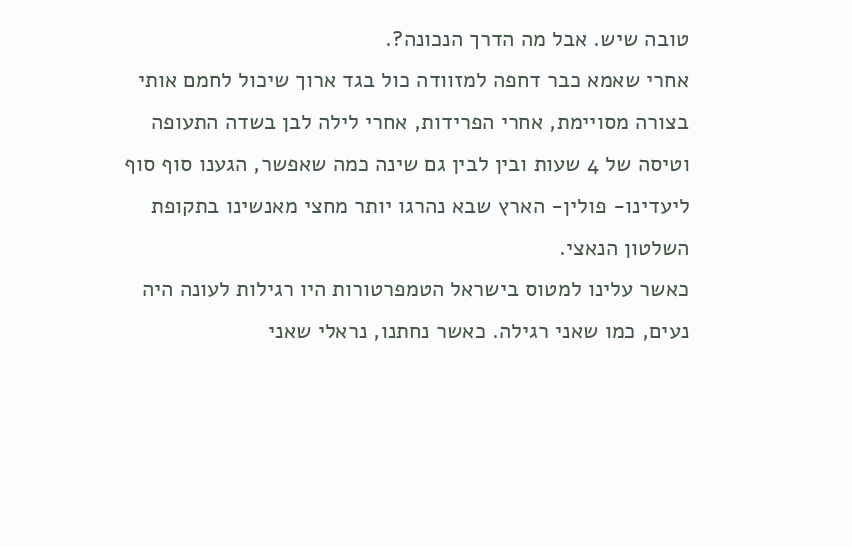טובה שיש. אבל מה הדרך הנכונה?.
אחרי שאמא כבר דחפה למזוודה כול בגד ארוך שיכול לחמם אותי בצורה מסויימת, אחרי הפרידות, אחרי לילה לבן בשדה התעופה וטיסה של 4 שעות ובין לבין גם שינה כמה שאפשר, הגענו סוף סוף ליעדינו- פולין- הארץ שבא נהרגו יותר מחצי מאנשינו בתקופת השלטון הנאצי.
כאשר עלינו למטוס בישראל הטמפרטורות היו רגילות לעונה היה נעים, כמו שאני רגילה. כאשר נחתנו, נראלי שאני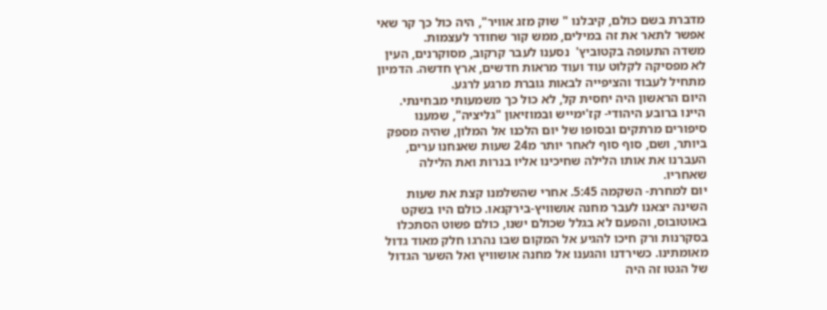מדברת בשם כולם, קיבלנו " שוק מזג אוויר", היה כול כך קר שאי אפשר לתאר את זה במילים, ממש קור שחודר לעצמות.
משדה התעופה בקטוביץ'  נסענו לעבר קרקוב, מסוקרנים, העין לא מפסיקה לקלוט עוד ועוד מראות חדשים, ארץ חדשה. הדמיון מתחיל לעבוד והציפייה לבאות גוברת מרגע לרגע.
היום הראשון היה יחסית קל, לא כול כך משמעותי מבחינתי. היינו ברובע היהודי- קז'ימייש ובמוזיאון "גליציה", שמענו סיפורים מרתקים ובסופו של יום הלכנו אל המלון, שהיה מספק ביותר, ושם, סוף סוף לאחר יותר מ24 שעות שאנחנו ערים, העברנו את אותו הלילה שחיכינו אליו בנרות ואת הלילה שאחריו.
יום למחרת- השקמה 5:45. אחרי שהשלמנו קצת את שעות השינה יצאנו לעבר מחנה אושוויץ-בירקנאו. כולם היו בשקט באוטובוס, והפעם לא בגלל שכולם ישנו, כולם פשוט הסתכלו בסקרנות ורק חיכו להגיע אל המקום שבו נהרגו חלק מאוד גדול מאומתינו. כשירדנו והגענו אל מחנה אושוויץ ואל השער הגדול של הגטו זה היה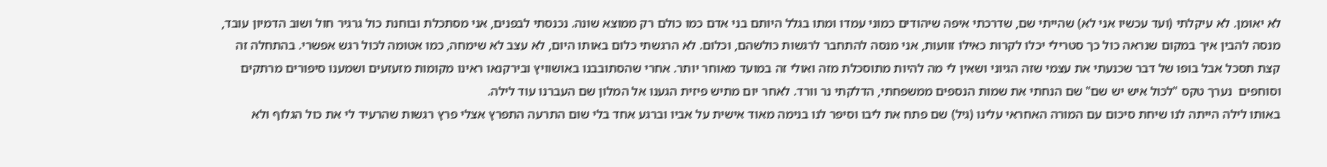לא יאומן. לא עיקלתי (ועד עכשיו אני לא) שהייתי שם, שדרכתי איפה שיהודים כמוני עמדו ומתו בגלל היותם בני אדם כמו כולם רק ממוצא שונה. נכנסתי לבפנים, אני מסתכלת ובוחנת כול גרגיר חול ושוב הדמיון עובד, מנסה להבין איך במקום שנראה כול כך סטרילי יכלו לקרות כאילו זוועות, אני מנסה להתחבר לרגשות כולשהם, וכלום. לא הרגשתי כלום באותו היום, לא עצב לא שימחה, כמו אטומה לכול רגש אפשרי. בהתחלה זה קצת תסכל אבל בופו של דבר שכנעתי את עצמי שזה הגיוני ושאין לי מה להיות מתוסכלת מזה ואולי זה במועד מאוחר יותר. אחרי שהסתובבנו באושוויץ ובירקנאו ראינו מקומות מזעזעים ושמענו סיפורים מרתקים וסוחפים  נערך טקס "לכול איש יש שם" שם הנחתי את שמות הנספים ממשפחתי, הדלקתי נר וורד. לאחר יום מתיש פיזית הגענו אל המלון שם העברנו עוד לילה.
באותו לילה הייתה לנו שיחת סיכום עם המורה האחראי עלינו (גיל) שם פתח את ליבו וסיפר לנו בנימה מאוד אישית על אביו וברגע אחד בלי שום התרעה התפרץ אצלי פרץ רגשות שהרעיד לי את כול הגלוף ולא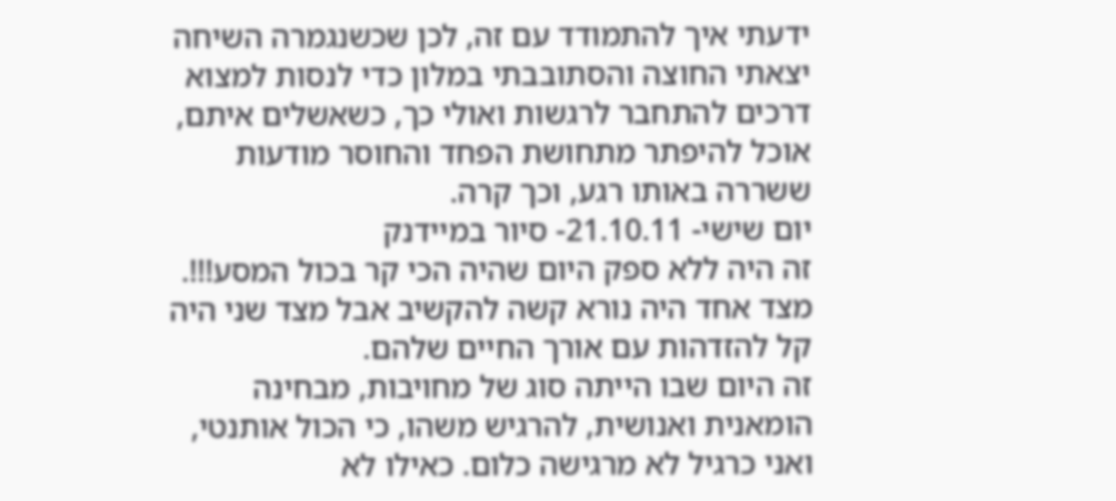ידעתי איך להתמודד עם זה, לכן שכשנגמרה השיחה יצאתי החוצה והסתובבתי במלון כדי לנסות למצוא דרכים להתחבר לרגשות ואולי כך, כשאשלים איתם, אוכל להיפתר מתחושת הפחד והחוסר מודעות ששררה באותו רגע, וכך קרה.
יום שישי- 21.10.11- סיור במיידנק
זה היה ללא ספק היום שהיה הכי קר בכול המסע!!!. מצד אחד היה נורא קשה להקשיב אבל מצד שני היה קל להזדהות עם אורך החיים שלהם.
זה היום שבו הייתה סוג של מחויבות, מבחינה הומאנית ואנושית, להרגיש משהו, כי הכול אותנטי, ואני כרגיל לא מרגישה כלום. כאילו לא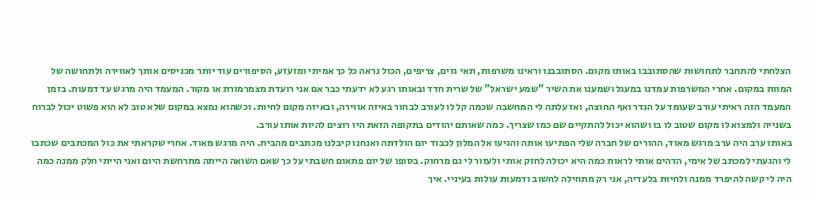הצלחתי להתחבר לתחושות שהסתובבו באותו מקום. הסתובבנו וראינו משרפות, תאי גזים, צריפים, הכול נראה כל כך אמיתי ומזעזע, הסיפורים עוד יותר מכניסים אותך לאווירה ולתחושה של המוות במקום. אחרי המשרפות עמדנו במעגל ושמענו את השיר "שמע ישראל" של שרית חדד ובאותו רגע לא ידעתי כבר אם אני רועדת מצמרמורת או מקור. המעמד היה מרגש עד דמעות. בזמן המעמד הזה ראיתי עורב שעומד על הגדר ואף החוצה, ואז עלתה לי המחשבה שכמה קל לו לעורב לבחור באיזה אווירה, ובאיזה מקום לחיות. וכשהוא נמצא במקום שלא טוב לא הוא פשוט יכול לברוח בשנייה ולמצוא לו מקום שטוב לו בו ושהוא יכול להתקיים שם כמו שצריך. כמה שאותם יהודים בתקופה הזאת היו רוצים להיות אותו עורב.
באותו ערב היה ערב מרגש מאוד, ההורים של חברה שלי הפתיעו אותה והגיעו אל המלון לכבוד יום הולדתה ואנחנו קיבלנו מכתבים מהבית. היה מרגש מאוד. אחרי שקראתי את כול המכתבים שכתבו לי והגעתי למכתב של אימי, הדהים אותי לראות כמה היא יכולה לחזק אותי ולעזור לי גם מרחוק. בסופו של יום פתאום חשבתי על כך שאם השואה הייתה מתרחשת היום ואני הייתי חלק ממנה כמה היה לי קשה להיפרד ממנה ולחיות בלעדיה, אני רק מתחילה לחשוב ודמעות עולות בעיניי. איך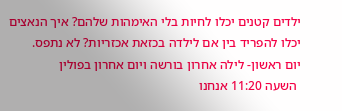ילדים קטנים יכלו לחיות בלי האימהות שלהם? איך הנאצים יכלו להפריד בין אם לילדה בכזאת אכזריות? לא נתפס.
יום ראשון- לילה אחרון בורשה ויום אחרון בפולין
 השעה 11:20 אנחנו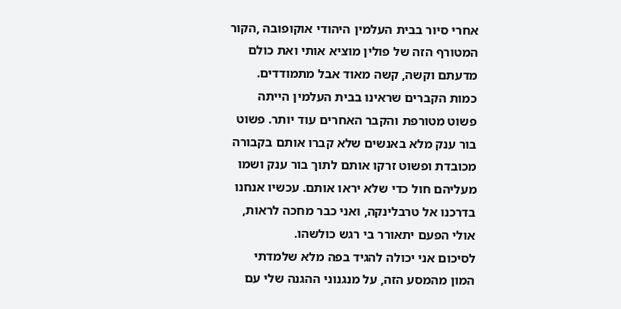אחרי סיור בבית העלמין היהודי אוקופובה ,הקור המטורף הזה של פולין מוציא אותי ואת כולם מדעתם וקשה, קשה מאוד אבל מתמודדים.
כמות הקברים שראינו בבית העלמין הייתה פשוט מטורפת והקבר האחרים עוד יותר. פשוט בור ענק מלא באנשים שלא קברו אותם בקבורה מכובדת ופשוט זרקו אותם לתוך בור ענק ושמו מעליהם חול כדי שלא יראו אותם. עכשיו אנחנו בדרכנו אל טרבלינקה, ואני כבר מחכה לראות, אולי הפעם יתאורר בי רגש כולשהו.
לסיכום אני יכולה להגיד בפה מלא שלמדתי המון מהמסע הזה, על מנגנוני ההגנה שלי עם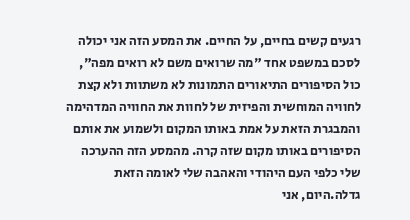רגעים קשים בחיים, על החיים. את המסע הזה אני יכולה לסכם במשפט אחד "מה שרואים משם לא רואים מפה", כול הסיפורים התיאורים התמונות לא משתוות ולא קצת לחוויה המוחשית והפיזית של לחוות את החוויה המדהימה והמבגרת הזאת על אמת באותו המקום ולשמוע את אותם הסיפורים באותו מקום שזה קרה. מהמסע הזה ההערכה שלי כלפי העם היהודי והאהבה שלי לאומה הזאת גדלה.היום, אני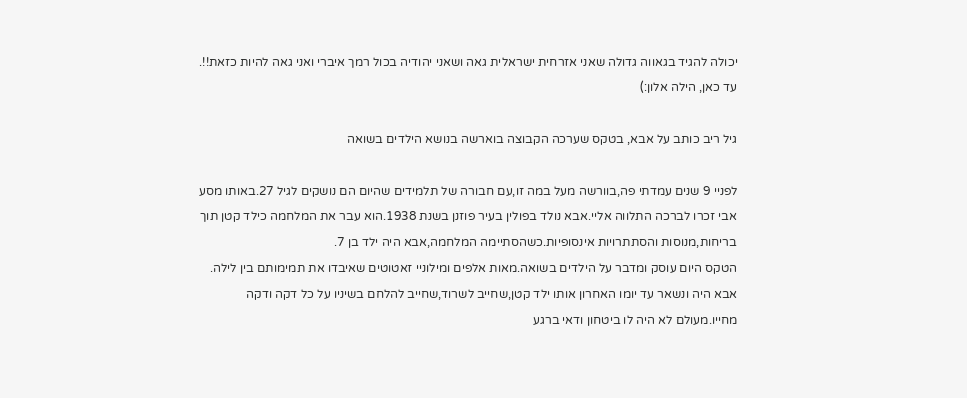יכולה להגיד בגאווה גדולה שאני אזרחית ישראלית גאה ושאני יהודיה בכול רמך איברי ואני גאה להיות כזאת!!.
עד כאן, הילה אלון:)

גיל ריב כותב על אבא, בטקס שערכה הקבוצה בוארשה בנושא הילדים בשואה

לפניי 9 שנים עמדתי פה,בוורשה מעל במה זו,עם חבורה של תלמידים שהיום הם נושקים לגיל 27.באותו מסע אבי זכרו לברכה התלווה אליי.אבא נולד בפולין בעיר פוזנן בשנת 1938.הוא עבר את המלחמה כילד קטן תוך בריחות,מנוסות והסתתרויות אינסופיות.כשהסתיימה המלחמה,אבא היה ילד בן 7.
הטקס היום עוסק ומדבר על הילדים בשואה.מאות אלפים ומילוניי זאטוטים שאיבדו את תמימותם בין לילה.
אבא היה ונשאר עד יומו האחרון אותו ילד קטן,שחייב לשרוד,שחייב להלחם בשיניו על כל דקה ודקה מחייו.מעולם לא היה לו ביטחון ודאי ברגע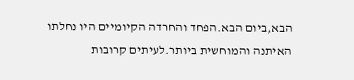הבא,ביום הבא.הפחד והחרדה הקיומיים היו נחלתו האיתנה והמוחשית ביותר.לעיתים קרובות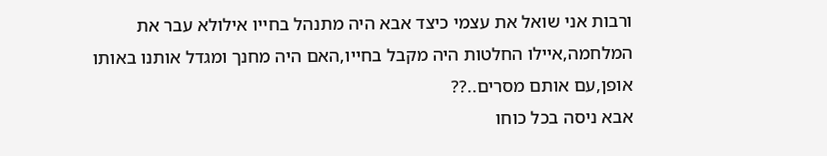ורבות אני שואל את עצמי כיצד אבא היה מתנהל בחייו אילולא עבר את המלחמה,איילו החלטות היה מקבל בחייו,האם היה מחנך ומגדל אותנו באותו אופן,עם אותם מסרים..??
אבא ניסה בכל כוחו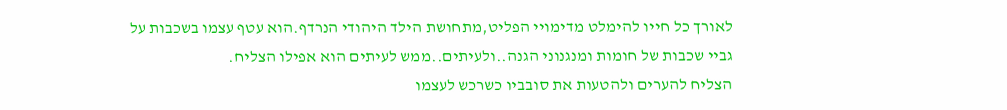לאורך כל חייו להימלט מדימויי הפליט,מתחושת הילד היהודי הנרדף.הוא עטף עצמו בשכבות על גביי שכבות של חומות ומנגנוני הגנה..ולעיתים..ממש לעיתים הוא אפילו הצליח.
הצליח להערים ולהטעות את סובביו כשרכש לעצמו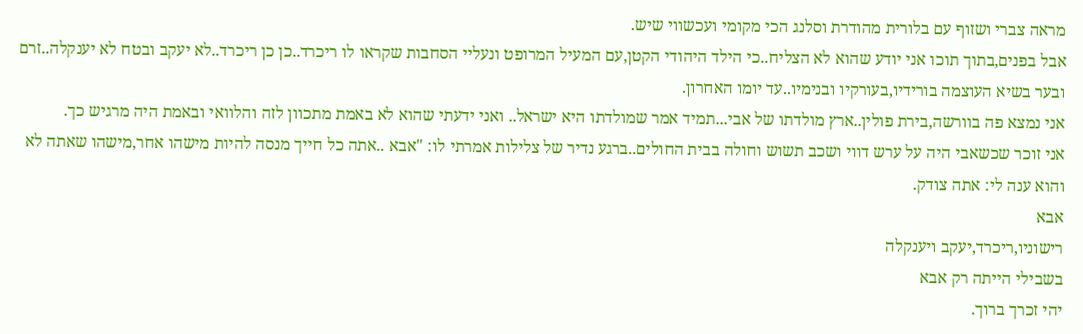מראה צברי ושזוף עם בלורית מהודרת וסלנג הכי מקומי ועכשווי שיש.
אבל בפנים,בתוך תוכו אני יודע שהוא לא הצליח..כי הילד היהודי הקטן,עם המעיל המרופט ונעליי הסחבות שקראו לו ריכרד..כן כן ריכרד..לא יעקב ובטח לא יענקלה..זרם ובער בשיא העוצמה בורידיו,בעורקיו ובנימיו..עד יומו האחרון.
אני נמצא פה בוורשה,בירת פולין..ארץ מולדתו של אבי...תמיד אמר שמולדתו היא ישראל.. ואני ידעתי שהוא לא באמת מתכוון לזה והלוואי ובאמת היה מרגיש כך.
אני זוכר שכשאבי היה על ערש דווי ושכב תשוש וחולה בבית החולים..ברגע נדיר של צלילות אמרתי לו: "אבא ..אתה כל חייך מנסה להיות מישהו אחר,מישהו שאתה לא והוא ענה לי: אתה צודק.
אבא
רישוניו,ריכרד,יעקב ויענקלה
בשבילי הייתה רק אבא
יהי זכרך ברוך.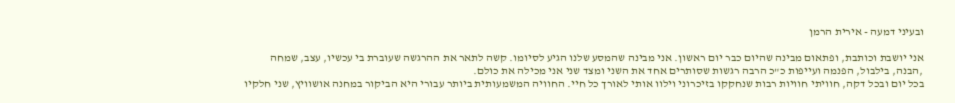ובעיני דמעה - אירית הרמן

אני יושבת וכותבת, ופתאום מבינה שהיום כבר יום ראשון. אני מבינה שהמסע שלנו הגיע לסיומו. קשה לתאר את ההרגשה שעוברת בי עכשיו, עצב, שמחה ,הבנה, בילבול, הפנמה ועייפות כ"כ הרבה רגשות שסותרים אחד את השני ומצד שני אני מכילה את כולם.
בכל יום ובכל דקה, חוויתי חוויות רבות שנחקקו בזיכרוני וילוו אותי לאורך כל חיי. החוויה המשמעותית ביותר עבורי היא הביקור במחנה אושוויץ, שני חלקיו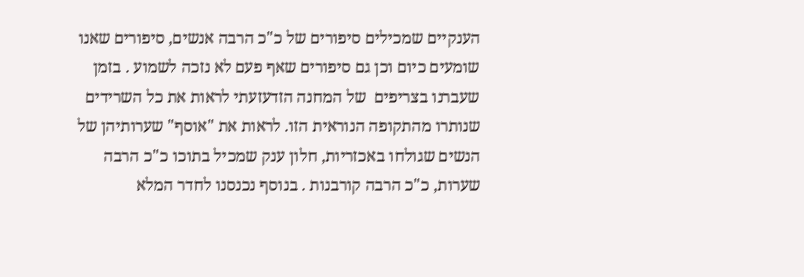הענקיים שמכילים סיפורים של כ"כ הרבה אנשים, סיפורים שאנו שומעים כיום וכן גם סיפורים שאף פעם לא נזכה לשמוע . בזמן שעברנו בצריפים  של המחנה הזדעזעתי לראות את כל השרידים שנותרו מהתקופה הנוראית הזו. לראות את "אוסף" שערותיהן של הנשים שגולחו באכזריות, חלון ענק שמכיל בתוכו כ"כ הרבה שערות, כ"כ הרבה קורבנות . בנוסף נכנסנו לחדר המלא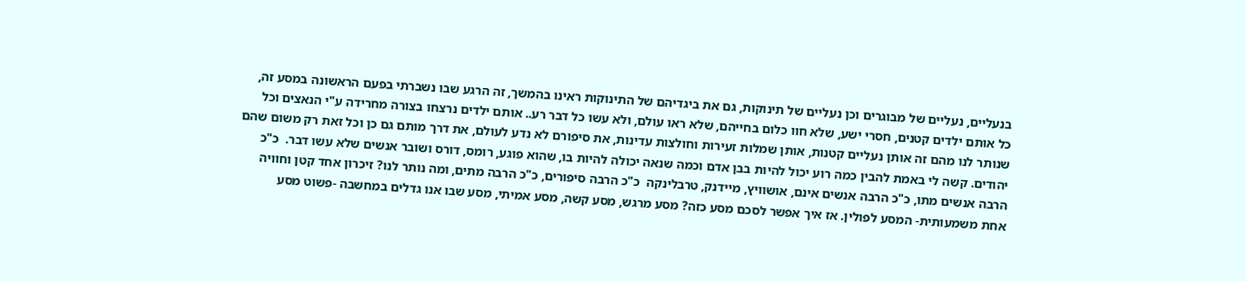בנעליים, נעליים של מבוגרים וכן נעליים של תינוקות, גם את ביגדיהם של התינוקות ראינו בהמשך, זה הרגע שבו נשברתי בפעם הראשונה במסע זה, כל אותם ילדים קטנים, חסרי ישע, שלא חוו כלום בחייהם, שלא ראו עולם, ולא עשו כל דבר רע.. אותם ילדים נרצחו בצורה מחרידה ע"י הנאצים וכל שנותר לנו מהם זה אותן נעליים קטנות, אותן שמלות זעירות וחולצות עדינות, את סיפורם לא נדע לעולם, את דרך מותם גם כן וכל זאת רק משום שהם יהודים. קשה לי באמת להבין כמה רוע יכול להיות בבן אדם וכמה שנאה יכולה להיות בו, שהוא פוגע, רומס, דורס ושובר אנשים שלא עשו דבר.  כ"כ הרבה אנשים מתו, כ"כ הרבה אנשים אינם, אושוויץ, מיידנק, טרבלינקה  כ"כ הרבה סיפורים, כ"כ הרבה מתים, ומה נותר לנו? זיכרון אחד קטן וחוויה אחת משמעותית- המסע לפולין. אז איך אפשר לסכם מסע כזה? מסע מרגש, מסע קשה, מסע אמיתי, מסע שבו אנו גדלים במחשבה -פשוט מסע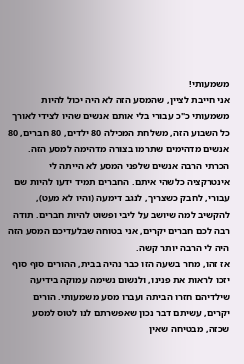משמעותי!
אני חייבת לציין, שהמסע הזה לא היה יכול להיות משמעותי כ"כ עבורי בלי אותם אנשים שהיו לצידי לאורך כל השבוע הזה, משלחת המכילה 80 ילדים, 80 חברים, 80 אנשים מדהימים שתרמו בצורה מדהימה למסע הזה. הכרתי הרבה אנשים שלפני המסע לא הייתה לי אינטרקציה כלשהי איתם. החברים תמיד ידעו להיות שם עבורי, לחבק כשצריך, לנגב דימעה (והיו לא מעט), להקשיב למה שיושב על ליבי ופשוט להיות חברים. תודה רבה לכם חברים יקרים, אני בטוחה שבלעדיכם המסע הזה היה לי הרבה יותר קשה.
אז זהו, מחר בשעה הזו כבר נהיה בבית, ההורים סוף סוף יזכו לראות את פנינו, ולנשום נשימה עמוקה בידיעה שילדיהם חזרו הביתה ועברו מסע משמעותי. הורים יקרים, עשיתם דבר נכון שאפשרתם לנו לטוס למסע שכזה, מבטיחה שאין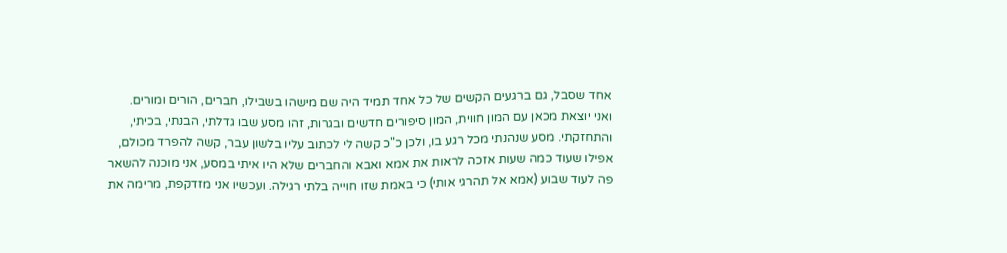אחד שסבל, גם ברגעים הקשים של כל אחד תמיד היה שם מישהו בשבילו, חברים, הורים ומורים.
ואני יוצאת מכאן עם המון חווית, המון סיפורים חדשים ובגרות, זהו מסע שבו גדלתי, הבנתי, בכיתי, והתחזקתי. מסע שנהנתי מכל רגע בו, ולכן כ"כ קשה לי לכתוב עליו בלשון עבר, קשה להפרד מכולם, אפילו שעוד כמה שעות אזכה לראות את אמא ואבא והחברים שלא היו איתי במסע, אני מוכנה להשאר פה לעוד שבוע (אמא אל תהרגי אותי) כי באמת שזו חוייה בלתי רגילה. ועכשיו אני מזדקפת, מרימה את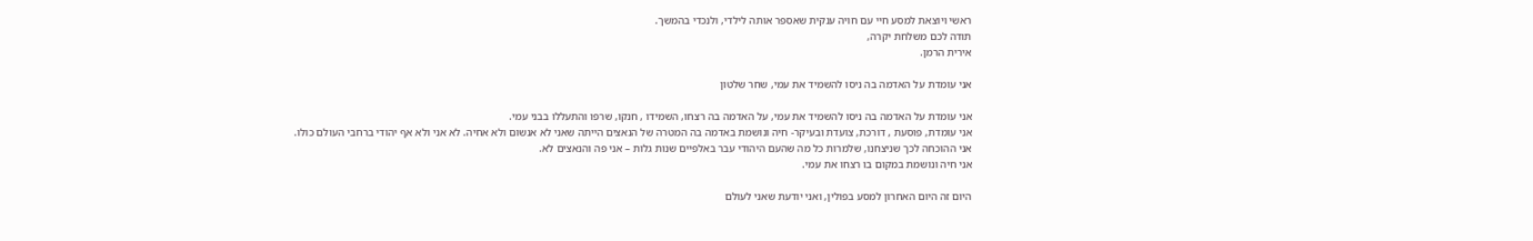ראשי ויוצאת למסע חיי עם חויה ענקית שאספר אותה לילדי, ולנכדי בהמשך.
תודה לכם משלחת יקרה,
אירית הרמן.

אני עומדת על האדמה בה ניסו להשמיד את עמי, שחר שלטון

אני עומדת על האדמה בה ניסו להשמיד את עמי, על האדמה בה רצחו, השמידו , חנקו, שרפו והתעללו בבני עמי.
אני עומדת, פוסעת , דורכת, צועדת ובעיקר- חיה ונושמת באדמה בה המטרה של הנאצים הייתה שאני לא אנשום ולא אחיה. לא אני ולא אף יהודי ברחבי העולם כולו.
אני ההוכחה לכך שניצחנו, שלמרות כל מה שהעם היהודי עבר באלפיים שנות גלות – אני פה והנאצים לא.
אני חיה ונושמת במקום בו רצחו את עמי.

היום זה היום האחרון למסע בפולין, ואני יודעת שאני לעולם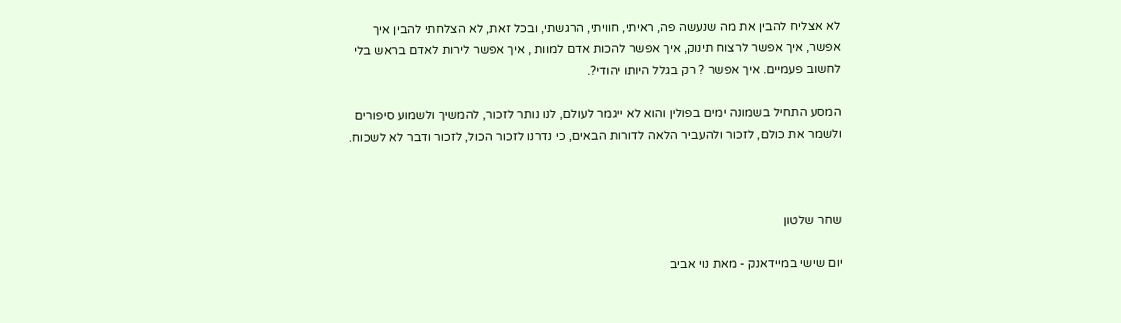לא אצליח להבין את מה שנעשה פה, ראיתי, חוויתי, הרגשתי, ובכל זאת, לא הצלחתי להבין איך אפשר, איך אפשר לרצוח תינוק, איך אפשר להכות אדם למוות , איך אפשר לירות לאדם בראש בלי לחשוב פעמיים. איך אפשר ? רק בגלל היותו יהודי?.

המסע התחיל בשמונה ימים בפולין והוא לא ייגמר לעולם, לנו נותר לזכור, להמשיך ולשמוע סיפורים ולשמר את כולם, לזכור ולהעביר הלאה לדורות הבאים, כי נדרנו לזכור הכול, לזכור ודבר לא לשכוח.



שחר שלטון

יום שישי במיידאנק - מאת נוי אביב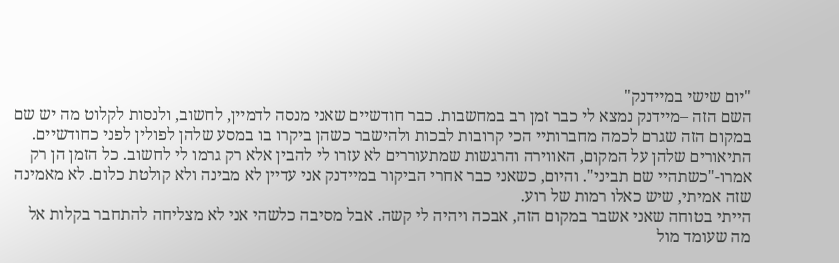"יום שישי במיידנק"
השם הזה –מיידנק נמצא לי כבר זמן רב במחשבות. כבר חודשיים שאני מנסה לדמיין, לחשוב, ולנסות לקלוט מה יש שם במקום הזה שגרם לכמה מחברותיי הכי קרובות לבכות ולהישבר כשהן ביקרו בו במסע שלהן לפולין לפני כחודשיים. התיאורים שלהן על המקום, האווירה והרגשות שמתעוררים לא עזרו לי להבין אלא רק גרמו לי לחשוב. כל הזמן הן רק אמרו-"כשתהיי שם תביני". והיום, כשאני כבר אחרי הביקור במיידנק אני עדיין לא מבינה ולא קולטת כלום. לא מאמינה שזה אמיתי, שיש כאלו רמות של רוע.
הייתי בטוחה שאני אשבר במקום הזה, אבכה ויהיה לי קשה. אבל מסיבה כלשהי אני לא מצליחה להתחבר בקלות אל מה שעומד מול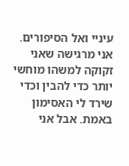עיניי ואל הסיפורים. אני מרגישה שאני זקוקה למשהו מוחשי יותר כדי להבין וכדי שירד לי האסימון באמת. אבל אני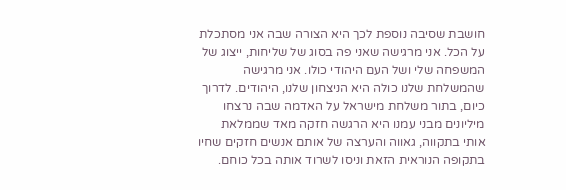חושבת שסיבה נוספת לכך היא הצורה שבה אני מסתכלת על הכל. אני מרגישה שאני פה בסוג של שליחות, ייצוג של המשפחה שלי ושל העם היהודי כולו. אני מרגישה שהמשלחת שלנו כולה היא הניצחון שלנו, היהודים. לדרוך כיום, בתור משלחת מישראל על האדמה שבה נרצחו מיליונים מבני עמנו היא הרגשה חזקה מאד שממלאת אותי בתקווה, גאווה והערצה של אותם אנשים חזקים שחיו בתקופה הנוראית הזאת וניסו לשרוד אותה בכל כוחם.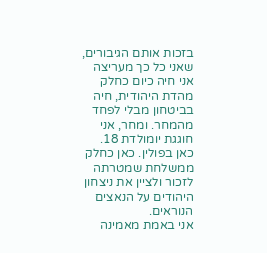בזכות אותם הגיבורים, שאני כל כך מעריצה אני חיה כיום כחלק מהדת היהודית, חיה בביטחון מבלי לפחד מהמחר. ומחר, אני חוגגת יומולדת 18. כאן בפולין. כאן כחלק ממשלחת שמטרתה לזכור ולציין את ניצחון היהודים על הנאצים הנוראים.                                                אני באמת מאמינה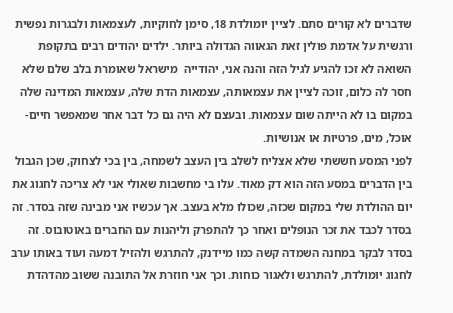שדברים לא קורים סתם. לציין יומולדת 18, סימן לחוקיות, לעצמאות ולבגרות נפשית ורגשית על אדמת פולין זאת הגאווה הגדולה ביותר. ילדים יהודים רבים בתקופת השואה לא זכו להגיע לגיל הזה והנה אני, יהודייה  מישראל שאומרת בלב שלם שלא חסר לה כלום, זוכה לציין את עצמאותה, עצמאות הדת שלה, עצמאות המדינה שלה במקום בו לא הייתה שום עצמאות. ובעצם לא היה גם כל דבר אחר שמאפשר חיים-אוכל, מים, פרטיות או אנושיות.
לפני המסע חששתי שלא אצליח לשלב בין העצב לשמחה, בין בכי לצחוק, שכן הגבול בין הדברים במסע הזה הוא דק מאוד. עלו בי מחשבות שאולי אני לא צריכה לחגוג את יום ההולדת שלי במקום שכזה, שכולו מלא בעצב. אך עכשיו אני מבינה שזה בסדר. זה בסדר לכבד את זכר הנופלים ואחר כך להתפרק וליהנות עם החברים באוטובוס. זה בסדר לבקר במחנה השמדה קשה כמו מיידנק, להתרגש ולהזיל דמעה ועוד באותו ערב לחגוג יומולדת, להתרגש ולאגור כוחות. וכך אני חוזרת אל התובנה ששוב מהדהדת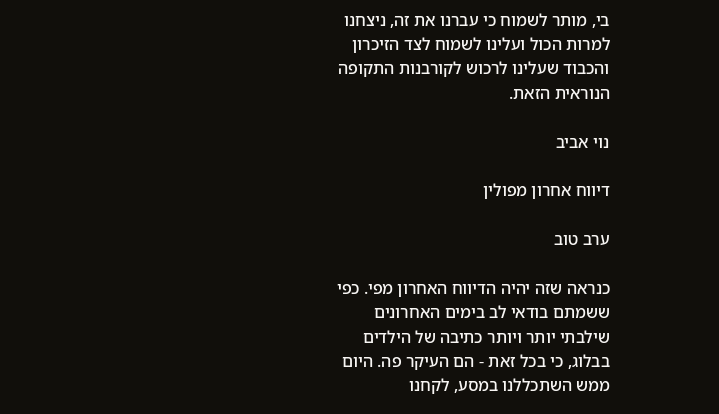בי, מותר לשמוח כי עברנו את זה, ניצחנו למרות הכול ועלינו לשמוח לצד הזיכרון והכבוד שעלינו לרכוש לקורבנות התקופה הנוראית הזאת.

נוי אביב

דיווח אחרון מפולין

ערב טוב

כנראה שזה יהיה הדיווח האחרון מפי. כפי ששמתם בודאי לב בימים האחרונים שילבתי יותר ויותר כתיבה של הילדים בבלוג, כי בכל זאת - הם העיקר פה. היום ממש השתכללנו במסע, לקחנו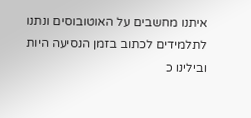איתנו מחשבים על האוטובוסים ונתנו לתלמידים לכתוב בזמן הנסיעה היות ובילינו כ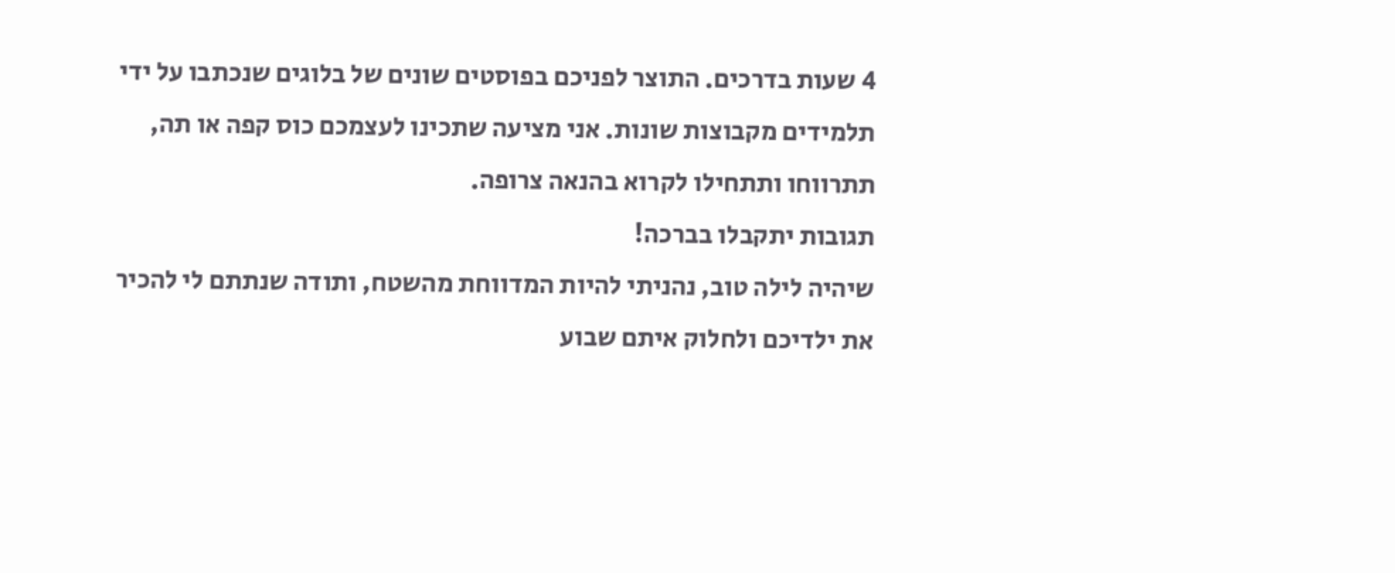4 שעות בדרכים. התוצר לפניכם בפוסטים שונים של בלוגים שנכתבו על ידי תלמידים מקבוצות שונות. אני מציעה שתכינו לעצמכם כוס קפה או תה, תתרווחו ותתחילו לקרוא בהנאה צרופה.
תגובות יתקבלו בברכה!
שיהיה לילה טוב, נהניתי להיות המדווחת מהשטח, ותודה שנתתם לי להכיר את ילדיכם ולחלוק איתם שבוע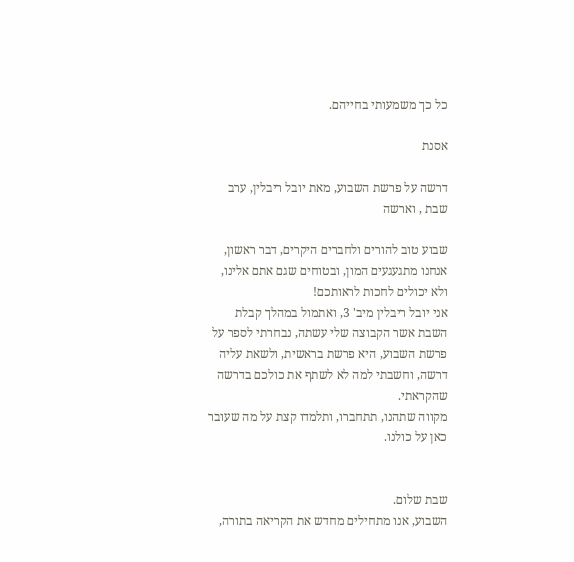כל כך משמעותי בחייהם.

אסנת

דרשה על פרשת השבוע, מאת יובל ריבלין, ערב שבת , וארשה

שבוע טוב להורים ולחברים היקרים, דבר ראשון, אנחנו מתגעגעים המון, ובטוחים שגם אתם אלינו, ולא יכולים לחכות לראותכם!
אני יובל ריבלין מיב' 3, ואתמול במהלך קבלת השבת אשר הקבוצה שלי עשתה, נבחרתי לספר על פרשת השבוע, היא פרשת בראשית, ולשאת עליה דרשה, וחשבתי למה לא לשתף את כולכם בדרשה שהקראתי.
מקווה שתהנו, תתחברו, ותלמדו קצת על מה שעובר כאן על כולנו.


שבת שלום.
השבוע, אנו מתחילים מחדש את הקריאה בתורה,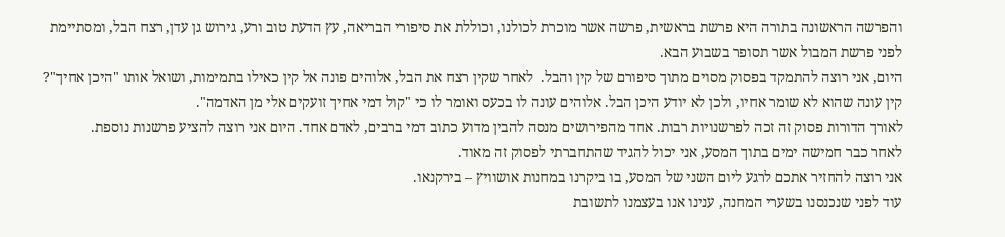והפרשה הראשונה בתורה היא פרשת בראשית, פרשה אשר מוכרת לכולנו, וכוללת את סיפורי הבריאה, עץ הדעת טוב ורע, גירוש גן עדן, רצח הבל, ומסתיימת לפני פרשת המבול אשר תסופר בשבוע הבא.
היום, אני רוצה להתמקד בפסוק מסוים מתוך סיפורם של קין והבל.  לאחר שקין רצח את הבל, אלוהים פונה אל קין כאילו בתמימות, ושואל אותו "היכן אחיך"?  קין עונה שהוא לא שומר אחיו, ולכן לא יודע היכן הבל. אלוהים עונה לו בכעס ואומר לו כי "קול דמי אחיך זועקים אלי מן האדמה".
לאורך הדורות פסוק זה זכה לפרשנויות רבות. אחד מהפירושים מנסה להבין מדוע כתוב דמי ברבים, לאדם אחד. היום אני רוצה להציע פרשנות נוספת.
לאחר כבר חמישה ימים בתוך המסע, אני יכול להגיד שהתחברתי לפסוק זה מאוד.
אני רוצה להחזיר אתכם לרגע ליום השני של המסע, בו ביקרנו במחנות אושוויץ – בירקנאו.
עוד לפני שנכנסנו בשערי המחנה, ענינו אנו בעצמנו לתשובת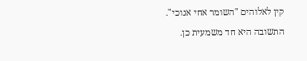קין לאלוהים "השומר אחי אנוכי".
התשובה היא חד משמעית כן.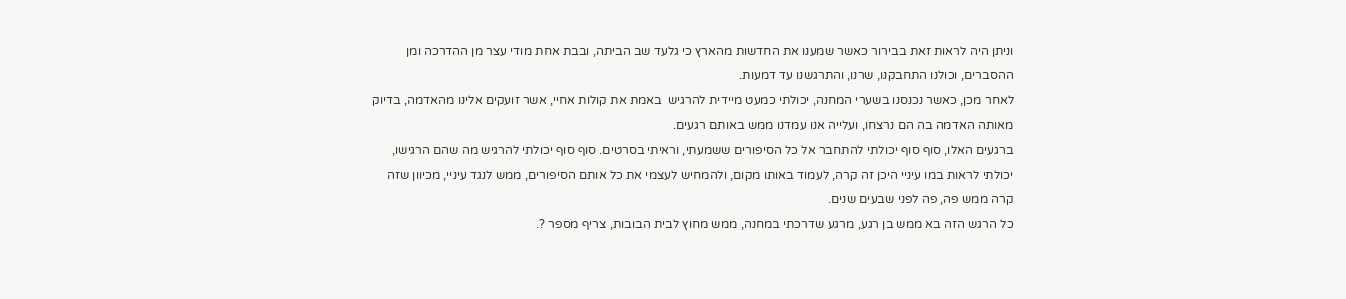וניתן היה לראות זאת בבירור כאשר שמענו את החדשות מהארץ כי גלעד שב הביתה, ובבת אחת מודי עצר מן ההדרכה ומן ההסברים, וכולנו התחבקנו, שרנו, והתרגשנו עד דמעות.
לאחר מכן, כאשר נכנסנו בשערי המחנה, יכולתי כמעט מיידית להרגיש  באמת את קולות אחיי, אשר זועקים אלינו מהאדמה, בדיוק מאותה האדמה בה הם נרצחו, ועלייה אנו עמדנו ממש באותם רגעים.
ברגעים האלו, סוף סוף יכולתי להתחבר אל כל הסיפורים ששמעתי, וראיתי בסרטים. סוף סוף יכולתי להרגיש מה שהם הרגישו, יכולתי לראות במו עיניי היכן זה קרה, לעמוד באותו מקום, ולהמחיש לעצמי את כל אותם הסיפורים, ממש לנגד עיניי, מכיוון שזה קרה ממש פה, פה לפני שבעים שנים.
כל הרגש הזה בא ממש בן רגע, מרגע שדרכתי במחנה, ממש מחוץ לבית הבובות, צריף מספר ?.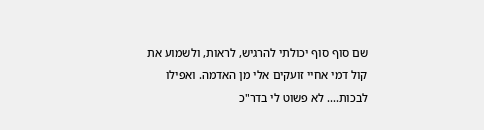שם סוף סוף יכולתי להרגיש, לראות, ולשמוע את קול דמי אחיי זועקים אלי מן האדמה. ואפילו לבכות.... לא פשוט לי בדר"כ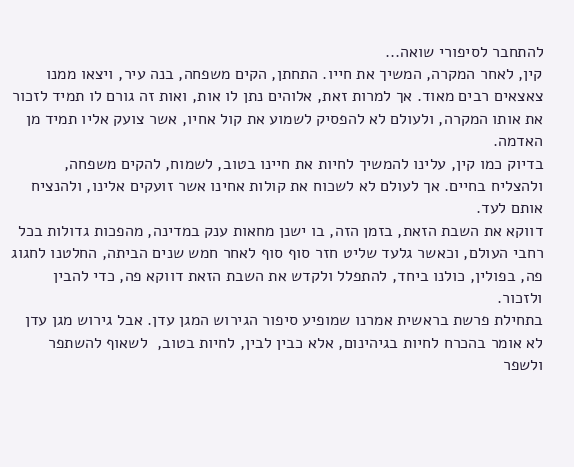להתחבר לסיפורי שואה...
קין, לאחר המקרה, המשיך את חייו. התחתן, הקים משפחה, בנה עיר, ויצאו ממנו צאצאים רבים מאוד. אך למרות זאת, אלוהים נתן לו אות, ואות זה גורם לו תמיד לזכור את אותו המקרה, ולעולם לא להפסיק לשמוע את קול אחיו, אשר צועק אליו תמיד מן האדמה.
בדיוק כמו קין, עלינו להמשיך לחיות את חיינו בטוב, לשמוח, להקים משפחה, ולהצליח בחיים. אך לעולם לא לשכוח את קולות אחינו אשר זועקים אלינו, ולהנציח אותם לעד.
דווקא את השבת הזאת, בזמן הזה, בו ישנן מחאות ענק במדינה, מהפכות גדולות בכל רחבי העולם, וכאשר גלעד שליט חזר סוף סוף לאחר חמש שנים הביתה, החלטנו לחגוג פה, בפולין, כולנו ביחד, להתפלל ולקדש את השבת הזאת דווקא פה, כדי להבין ולזכור.
בתחילת פרשת בראשית אמרנו שמופיע סיפור הגירוש המגן עדן. אבל גירוש מגן עדן לא אומר בהכרח לחיות בגיהינום, אלא כבין לבין, לחיות בטוב,  לשאוף להשתפר ולשפר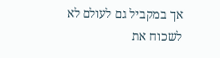אך במקביל גם לעולם לא לשכוח את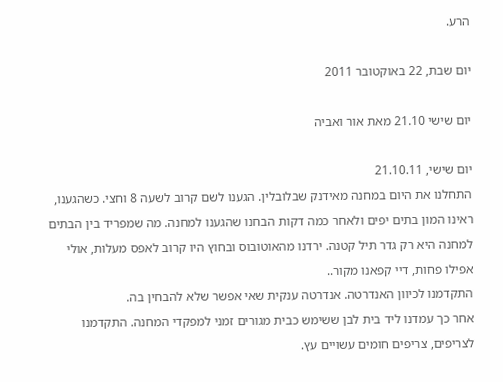הרע.

יום שבת, 22 באוקטובר 2011

יום שישי 21.10 מאת אור ואביה

יום שישי, 21.10.11
התחלנו את היום במחנה מאידנק שבלובלין. הגענו לשם קרוב לשעה 8 וחצי. כשהגענו, ראינו המון בתים יפים ולאחר כמה דקות הבחנו שהגענו למחנה. מה שמפריד בין הבתים למחנה היא רק גדר תיל קטנה. ירדנו מהאוטובוס ובחוץ היו קרוב לאפס מעלות, אולי אפילו פחות, דיי קפאנו מקור..
התקדמנו לכיוון האנדרטה. אנדרטה ענקית שאי אפשר שלא להבחין בה.
אחר כך עמדנו ליד בית לבן ששימש כבית מגורים זמני למפקדי המחנה. התקדמנו לצריפים, צריפים חומים עשויים עץ.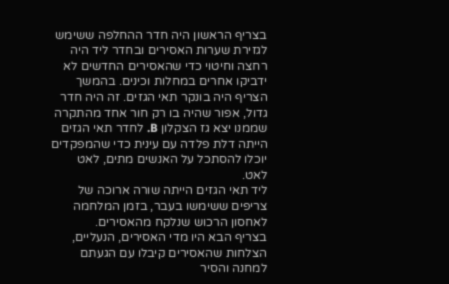בצריף הראשון היה חדר ההחלפה ששימש לגזירת שערות האסירים ובחדר ליד היה רחצה וחיטוי כדי שהאסירים החדשים לא ידביקו אחרים במחלות וכינים. בהמשך הצריף היה בונקר תאי הגזים. זה היה חדר גדול, אפור שהיה בו רק חור אחד מהתקרה שממנו יצא גז הצקלון B. לחדר תאי הגזים הייתה דלת פלדה עם עינית כדי שהמפקדים יוכלו להסתכל על האנשים מתים, לאט לאט.
ליד תאי הגזים הייתה שורה ארוכה של צריפים ששימשו בעבר, בזמן המלחמה לאחסון הרכוש שנלקח מהאסירים.
בצריף הבא היו מדי האסירים, הנעליים, הצלחות שהאסירים קיבלו עם הגעתם למחנה והסיר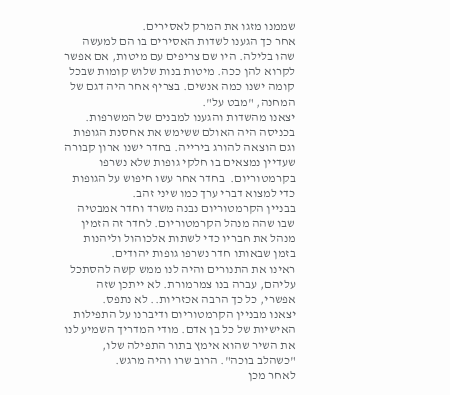שממנו מזגו את המרק לאסירים.
אחר כך הגענו לשדות האסירים בו הם למעשה שהו בלילה. היו שם צריפים עם מיטות, אם אפשר לקרוא להן ככה. מיטות בנות שלוש קומות שבכל קומה ישנו כמה אנשים. בצריף אחר היה דגם של המחנה, "מבט על".
יצאנו מהשדות והגענו למבנים של המשרפות. בכניסה היה האולם ששימש את אחסנת הגופות וגם הוצאה להורג בירייה. בחדר ישנו ארון קבורה שעדיין נמצאים בו חלקי גופות שלא נשרפו בקרמטוריום.  בחדר אחר עשו חיפוש על הגופות כדי למצוא דברי ערך כמו שיני זהב.
בבניין הקרמטוריום נבנה משרד וחדר אמבטיה שבו שהה מנהל הקרמטוריום. לחדר זה הזמין מנהל את חבריו כדי לשתות אלכוהול וליהנות בזמן שבאותו חדר נשרפו גופות יהודים.
ראינו את התנורים והיה לנו ממש קשה להסתכל עליהם, עברה בנו צמרמורת. לא ייתכן שזה אפשרי, כל כך הרבה אכזריות.. לא נתפס.
יצאנו מבניין הקרמטוריום ודיברנו על התפילות האישיות של כל בן אדם. מודי המדריך השמיע לנו את השיר שהוא אימץ בתור התפילה שלו, "כשהלב בוכה". הרוב שרו והיה מרגש.
לאחר מכן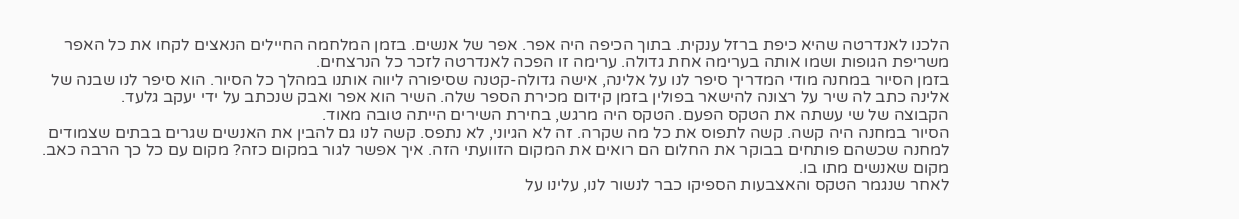הלכנו לאנדרטה שהיא כיפת ברזל ענקית. בתוך הכיפה היה אפר. אפר של אנשים. בזמן המלחמה החיילים הנאצים לקחו את כל האפר משריפת הגופות ושמו אותה בערימה אחת גדולה. ערימה זו הפכה לאנדרטה לזכר כל הנרצחים.
בזמן הסיור במחנה מודי המדריך סיפר לנו על אלינה, אישה גדולה-קטנה שסיפורה ליווה אותנו במהלך כל הסיור. הוא סיפר לנו שבנה של אלינה כתב לה שיר על רצונה להישאר בפולין בזמן קידום מכירת הספר שלה. השיר הוא אפר ואבק שנכתב על ידי יעקב גלעד.
הקבוצה של שי עשתה את הטקס הפעם. הטקס היה מרגש, בחירת השירים הייתה טובה מאוד.
הסיור במחנה היה קשה. קשה לתפוס את כל מה שקרה. זה לא הגיוני, לא נתפס. קשה לנו גם להבין את האנשים שגרים בבתים שצמודים למחנה שכשהם פותחים בבוקר את החלום הם רואים את המקום הזוועתי הזה. איך אפשר לגור במקום כזה? מקום עם כל כך הרבה כאב. מקום שאנשים מתו בו.
לאחר שנגמר הטקס והאצבעות הספיקו כבר לנשור לנו, עלינו על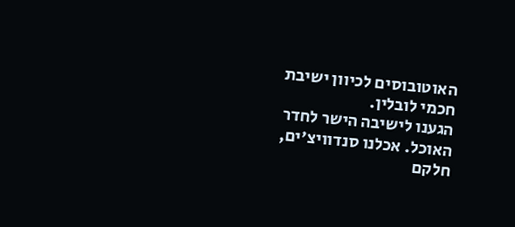האוטובוסים לכיוון ישיבת חכמי לובלין.
הגענו לישיבה הישר לחדר האוכל. אכלנו סנדוויצ'ים, חלקם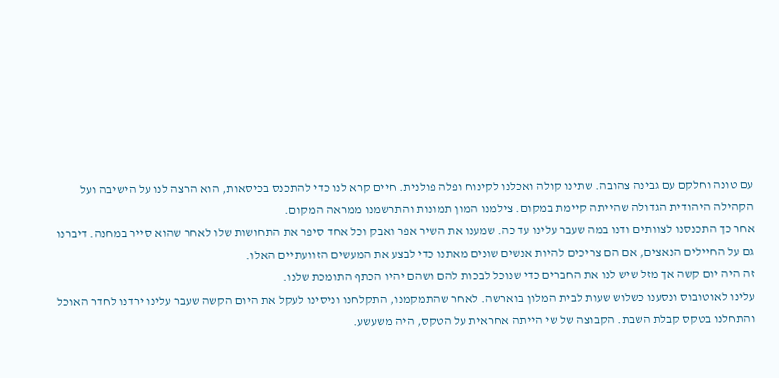עם טונה וחלקם עם גבינה צהובה. שתינו קולה ואכלנו לקינוח ופלה פולנית. חיים קרא לנו כדי להתכנס בכיסאות, הוא הרצה לנו על הישיבה ועל הקהילה היהודית הגדולה שהייתה קיימת במקום. צילמנו המון תמונות והתרשמנו ממראה המקום.
אחר כך התכנסנו לצוותים ודנו במה שעבר עלינו עד כה. שמענו את השיר אפר ואבק וכל אחד סיפר את התחושות שלו לאחר שהוא סייר במחנה. דיברנו גם על החיילים הנאצים, אם הם צריכים להיות אנשים שונים מאתנו כדי לבצע את המעשים הזוועתיים האלו.
זה היה יום קשה אך מזל שיש לנו את החברים כדי שנוכל לבכות להם ושהם יהיו הכתף התומכת שלנו.
עלינו לאוטובוס ונסענו כשלוש שעות לבית המלון בוארשה. לאחר שהתמקמנו, התקלחנו וניסינו לעקל את היום הקשה שעבר עלינו ירדנו לחדר האוכל והתחלנו בטקס קבלת השבת. הקבוצה של שי הייתה אחראית על הטקס, היה משעשע.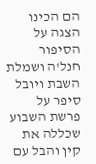הם הכינו הצגה על הסיפור חנל'ה ושמלת השבת ויובל סיפר על פרשת השבוע שכללה את קין והבל עם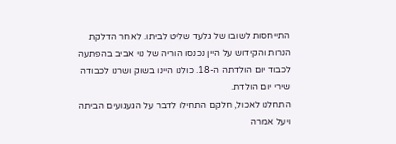התייחסות לשובו של גלעד שליט לביתו. לאחר הדלקת הנרות והקידוש על היין נכנסו הוריה של נוי אביב בהפתעה לכבוד יום הולדתה ה-18. כולנו היינו בשוק ושרנו לכבודה שירי יום הולדת.
התחלנו לאכול, חלקם התחילו לדבר על הגעגועים הביתה ויעל אמרה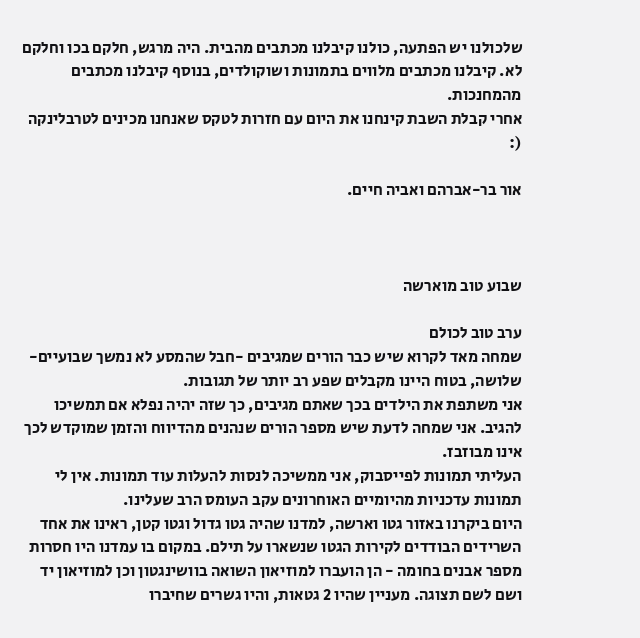שלכולנו יש הפתעה, כולנו קיבלנו מכתבים מהבית. היה מרגש, חלקם בכו וחלקם לא. קיבלנו מכתבים מלווים בתמונות ושוקולדים, בנוסף קיבלנו מכתבים מהמחנכות.
אחרי קבלת השבת קינחנו את היום עם חזרות לטקס שאנחנו מכינים לטרבלינקה  (:

אור בר-אברהם ואביה חיים.



שבוע טוב מוארשה

ערב טוב לכולם
שמחה מאד לקרוא שיש כבר הורים שמגיבים -חבל שהמסע לא נמשך שבועיים-שלושה, בטוח היינו מקבלים שפע רב יותר של תגובות.
אני משתפת את הילדים בכך שאתם מגיבים, כך שזה יהיה נפלא אם תמשיכו להגיב. אני שמחה לדעת שיש מספר הורים שנהנים מהדיווח והזמן שמוקדש לכך אינו מבוזבז.
העליתי תמונות לפייסבוק, אני ממשיכה לנסות להעלות עוד תמונות. אין לי תמונות עדכניות מהיומיים האוחרונים עקב העומס הרב שעלינו.
היום ביקרנו באזור גטו וארשה, למדנו שהיה גטו גדול וגטו קטן, ראינו את אחד השרידים הבודדים לקירות הגטו שנשארו על תילם. במקום בו עמדנו היו חסרות מספר אבנים בחומה - הן הועברו למוזיאון השואה בוושינגטון וכן למוזיאון יד ושם לשם תצוגה. מעניין שהיו 2 גטאות, והיו גשרים שחיברו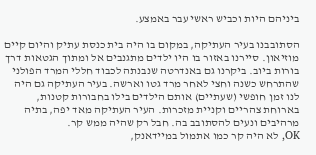ביניהם היות וכביש ראשי עבר באמצע.

הסתובבנו בעיר העתיקה, במקום בו היה בית כנסת עתיק והיום קיים מוזיאון. סיירנו באזור בו היו ילדים מתגנבים אל ומתוך הגטאות דרך בורות ביוב. ביקרנו גם באנדרטה שנבנתה לכבוד חללי המרד הפולני שהתרחש כשנה וחצי לאחר מרד גטו וארשה. בעיר העתיקה גם היה לנו זמן חופשי (שעתיים) אותם הילדים בילו בחבורות קטנות, בארוחת צהריים וקניית מזכרות. העיר העתיקה מאד יפה, בתיה מרהיבים ונעים להסתובב בה. חבל רק שהיה ממש קר.
OK, לא היה קר כמו אתמול במיידאנק,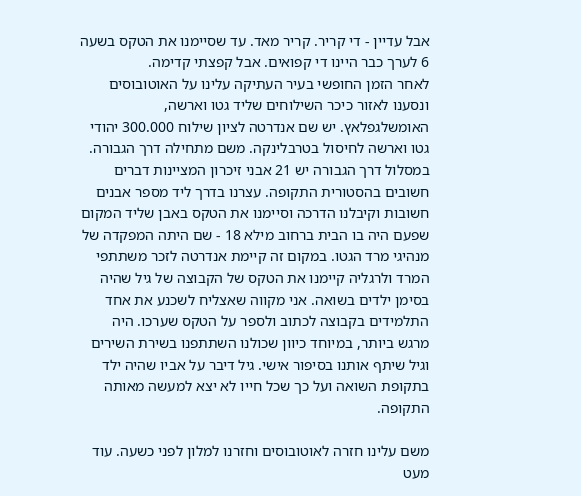אבל עדיין - די קריר. קריר מאד. עד שסיימנו את הטקס בשעה 6 לערך כבר היינו די קפואים. אבל קפצתי קדימה.
לאחר הזמן החופשי בעיר העתיקה עלינו על האוטובוסים ונסענו לאזור כיכר השילוחים שליד גטו וארשה, האומשלגפלאץ. יש שם אנדרטה לציון שילוח 300.000 יהודי גטו וארשה לחיסול בטרבלינקה. משם מתחילה דרך הגבורה. במסלול דרך הגבורה יש 21 אבני זיכרון המציינות דברים חשובים בהסטורית התקופה. עצרנו בדרך ליד מספר אבנים חשובות וקיבלנו הדרכה וסיימנו את הטקס באבן שליד המקום שפעם היה בו הבית ברחוב מילא 18 - שם היתה המפקדה של מנהיגי מרד הגטו. במקום זה קיימת אנדרטה לזכר משתתפי המרד ולרגליה קיימנו את הטקס של הקבוצה של גיל שהיה בסימן ילדים בשואה. אני מקווה שאצליח לשכנע את אחד התלמידים בקבוצה לכתוב ולספר על הטקס שערכו. היה מרגש ביותר, במיוחד כיוון שכולנו השתתפנו בשירת השירים וגיל שיתף אותנו בסיפור אישי. גיל דיבר על אביו שהיה ילד בתקופת השואה ועל כך שכל חייו לא יצא למעשה מאותה התקופה.

משם עלינו חזרה לאוטובוסים וחזרנו למלון לפני כשעה. עוד מעט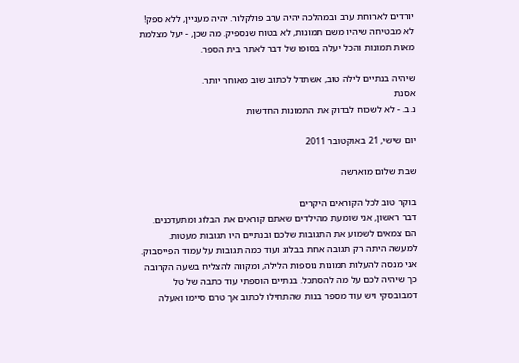יורדים לארוחת ערב ובמהלכה יהיה ערב פולקלור. יהיה מעניין, ללא ספק! לא מבטיחה שיהיו משם תמונות, לא בטוח שנספיק. מה שכן, - יעל מצלמת מאות תמונות והכל יעלה בסופו של דבר לאתר בית הספר.

שיהיה בנתיים לילה טוב, אשתדל לכתוב שוב מאוחר יותר.
אסנת
נ.ב. - לא לשכוח לבדוק את התמונות החדשות

יום שישי, 21 באוקטובר 2011

שבת שלום מוארשה

בוקר טוב לכל הקוראים היקרים
דבר ראשון, אני שומעת מהילדים שאתם קוראים את הבלוג ומתעדכנים. הם צמאים לשמוע את התגובות שלכם ובנתיים היו תגובות מעטות. למעשה היתה רק תגובה אחת בבלוג ועוד כמה תגובות על עמוד הפייסבוק. אני מנסה להעלות תמונות נוספות הלילה, ומקווה להצליח בשעה הקרובה כך שיהיה לכם על מה להסתכל. בנתיים הוספתי עוד כתבה של טל דמבובסקי ויש עוד מספר בנות שהתחילו לכתוב אך טרם סיימו ואעלה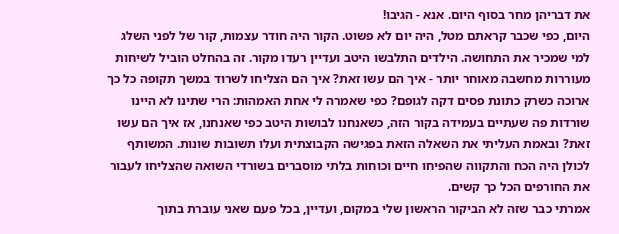את דבריהן מחר בסוף היום. אנא - הגיבו!
היום, כפי שכבר קראתם מטל, היה יום לא פשוט. הקור היה חודר עצמות, קור של לפני השלג למי שמכיר את התחושה. הילדים התלבשו היטב ועדיין רעדו מקור. זה בהחלט הוביל לשיחות מעוררות מחשבה מאוחר יותר - איך הם עשו זאת? איך הם הצליחו לשרוד במשך תקופה כל כך ארוכה כשרק כתונת פסים דקה לגופם? כפי שאמרה לי אחת האמהות: הרי שתינו לא היינו שורדות פה שעתיים בעמידה בקור הזה, כשאנחנו לבושות היטב כפי שאנחנו, אז איך הם עשו זאת? ובאמת העליתי את השאלה הזאת בפגישה הקבוצתית ועלו תשובות שונות. המשותף לכולן היה הכח והתקווה שהפיחו חיים וכוחות בלתי מוסברים בשורדי השואה שהצליחו לעבור את החורפים הכל כך קשים.
אמרתי כבר שזה לא הביקור הראשון שלי במקום, ועדיין, בכל פעם שאני עוברת בתוך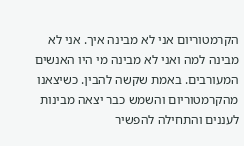הקרמטוריום אני לא מבינה איך. אני לא מבינה למה ואני לא מבינה מי היו האנשים המעורבים. באמת שקשה להבין. כשיצאנו מהקרמטוריום והשמש כבר יצאה מבינות לעננים והתחילה להפשיר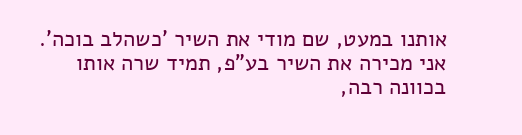אותנו במעט, שם מודי את השיר 'כשהלב בוכה'. אני מכירה את השיר בע"פ, תמיד שרה אותו בכוונה רבה,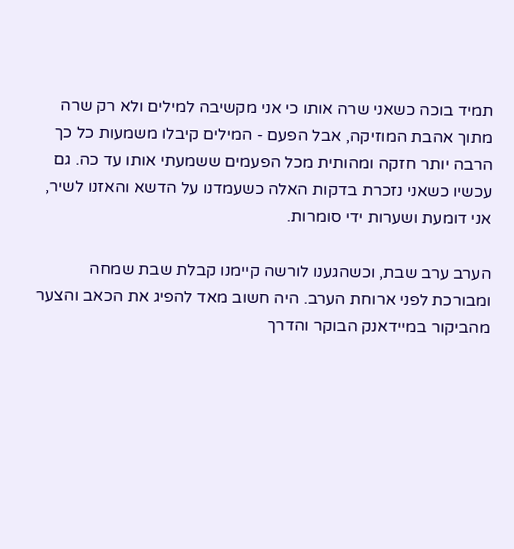תמיד בוכה כשאני שרה אותו כי אני מקשיבה למילים ולא רק שרה מתוך אהבת המוזיקה, אבל הפעם - המילים קיבלו משמעות כל כך הרבה יותר חזקה ומהותית מכל הפעמים ששמעתי אותו עד כה. גם עכשיו כשאני נזכרת בדקות האלה כשעמדנו על הדשא והאזנו לשיר, אני דומעת ושערות ידי סומרות.

הערב ערב שבת, וכשהגענו לורשה קיימנו קבלת שבת שמחה ומבורכת לפני ארוחת הערב. היה חשוב מאד להפיג את הכאב והצער מהביקור במיידאנק הבוקר והדרך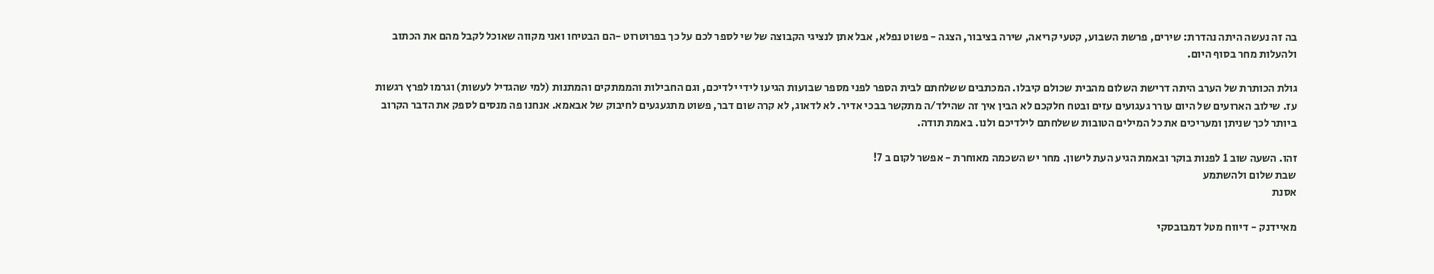בה זה נעשה היתה נהדרת: שירים, פרשת השבוע, קטעי קריאה, שירה בציבור, הצגה - פשוט נפלא, אבל אתן לנציגי הקבוצה של שי לספר לכם על כך בפרוטרוט -הם הבטיחו ואני מקווה שאוכל לקבל מהם את הכתוב ולהעלות מחר בסוף היום.

גולת הכותרת של הערב היתה דרישת השלום מהבית שכולם קיבלו. המכתבים ששלחתם לבית הספר לפני מספר שבועות הגיעו לידי ילדיכם, וגם החבילות והממתקים והמתנות (למי שהגדיל לעשות) וגרמו לפרץ רגשות עז. שילוב הארועים של היום עורר געגועים עזים ובטח חלקכם לא הבין איך זה שהילד/ה מתקשר בבכי אדיר. לא לדאוג, לא קרה שום דבר, פשוט מתגעגעים לחיבוק של אבאמא. אנחנו פה מנסים לספק את הדבר הקרוב ביותר לכך שניתן ומעריכים את כל המילים הטובות ששלחתם לילדיכם ולנו. באמת תודה.

זהו. השעה שוב 1 לפנות בוקר ובאמת הגיע העת לישון. מחר יש השכמה מאוחרת - אפשר לקום ב 7!
שבת שלום ולהשתמע
אסנת

מאיידנק - דיווח מטל דמבובסקי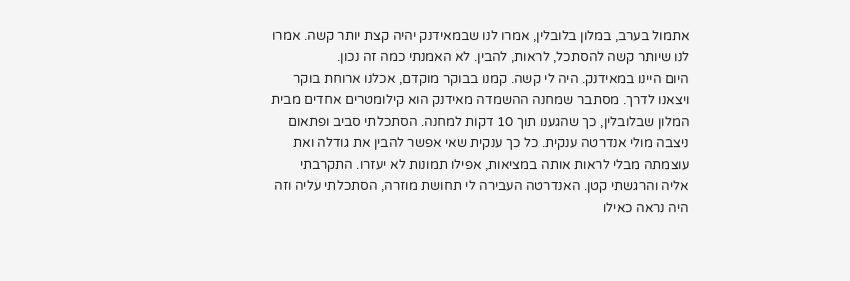אתמול בערב, במלון בלובלין, אמרו לנו שבמאידנק יהיה קצת יותר קשה. אמרו לנו שיותר קשה להסתכל, לראות, להבין. לא האמנתי כמה זה נכון.
היום היינו במאידנק. היה לי קשה. קמנו בבוקר מוקדם, אכלנו ארוחת בוקר ויצאנו לדרך. מסתבר שמחנה ההשמדה מאידנק הוא קילומטרים אחדים מבית המלון שבלובלין, כך שהגענו תוך 10 דקות למחנה. הסתכלתי סביב ופתאום ניצבה מולי אנדרטה ענקית. כל כך ענקית שאי אפשר להבין את גודלה ואת עוצמתה מבלי לראות אותה במציאות, אפילו תמונות לא יעזרו. התקרבתי אליה והרגשתי קטן. האנדרטה העבירה לי תחושת מוזרה, הסתכלתי עליה וזה היה נראה כאילו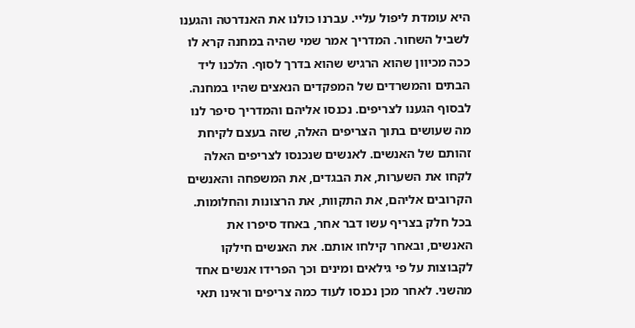היא עומדת ליפול עליי. עברנו כולנו את האנדרטה והגענו לשביל השחור. המדריך אמר שמי שהיה במחנה קרא לו ככה מכיוון שהוא הרגיש שהוא בדרך לסוף. הלכנו ליד הבתים והמשרדים של המפקדים הנאצים שהיו במחנה. לבסוף הגענו לצריפים. נכנסו אליהם והמדריך סיפר לנו מה שעושים בתוך הצריפים האלה, שזה בעצם לקיחת זהותם של האנשים. לאנשים שנכנסו לצריפים האלה לקחו את השערות, את הבגדים, את המשפחה והאנשים הקרובים אליהם, את התקוות, את הרצונות והחלומות. בכל חלק בצריף עשו דבר אחר, באחד סיפרו את האנשים, ובאחר קילחו אותם. את האנשים חילקו לקבוצות על פי גילאים ומינים וכך הפרידו אנשים אחד מהשני. לאחר מכן נכנסו לעוד כמה צריפים וראינו תאי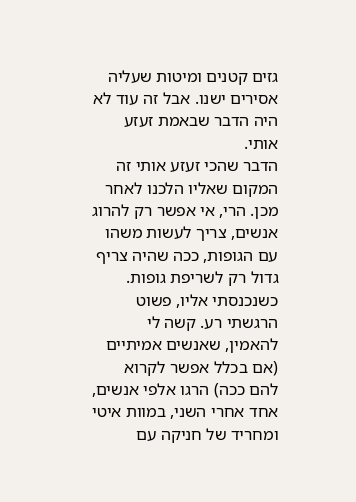גזים קטנים ומיטות שעליה אסירים ישנו. אבל זה עוד לא היה הדבר שבאמת זעזע אותי.
הדבר שהכי זעזע אותי זה המקום שאליו הלכנו לאחר מכן. הרי, אי אפשר רק להרוג אנשים, צריך לעשות משהו עם הגופות, ככה שהיה צריף גדול רק לשריפת גופות. כשנכנסתי אליו, פשוט הרגשתי רע. קשה לי להאמין, שאנשים אמיתיים (אם בכלל אפשר לקרוא להם ככה) הרגו אלפי אנשים, אחד אחרי השני, במוות איטי ומחריד של חניקה עם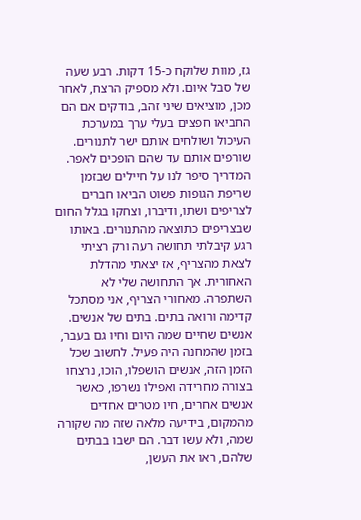גז, מוות שלוקח כ-15 דקות. רבע שעה של סבל איום. ולא מספיק הרצח, לאחר מכן, מוציאים שיני זהב, בודקים אם הם החביאו חפצים בעלי ערך במערכת העיכול ושולחים אותם ישר לתנורים. שורפים אותם עד שהם הופכים לאפר. המדריך סיפר לנו על חיילים שבזמן שריפת הגופות פשוט הביאו חברים לצריפים ושתו, ודיברו, וצחקו בגלל החום שבצריפים כתוצאה מהתנורים. באותו רגע קיבלתי תחושה רעה ורק רציתי לצאת מהצריף, אז יצאתי מהדלת האחורית. אך התחושה שלי לא השתפרה. מאחורי הצריף, אני מסתכל קדימה ורואה בתים. בתים של אנשים. אנשים שחיים שמה היום וחיו גם בעבר, בזמן שהמחנה היה פעיל. לחשוב שכל הזמן הזה, אנשים הושפלו, הוכו, נרצחו בצורה מחרידה ואפילו נשרפו, כאשר אנשים אחרים, חיו מטרים אחדים מהמקום, בידיעה מלאה שזה מה שקורה שמה, ולא עשו דבר. הם ישבו בבתים שלהם, ראו את העשן,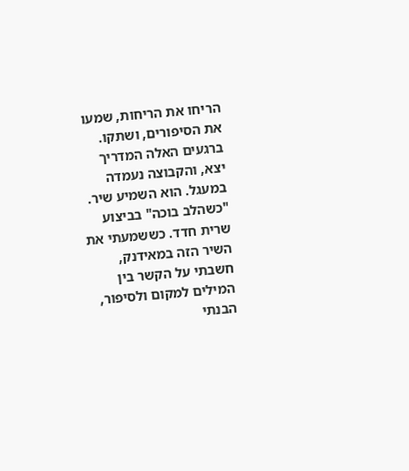הריחו את הריחות, שמעו את הסיפורים, ושתקו. ברגעים האלה המדריך יצא, והקבוצה נעמדה במעגל. הוא השמיע שיר. "כשהלב בוכה" בביצוע שרית חדד. כששמעתי את השיר הזה במאידנק, חשבתי על הקשר בין המילים למקום ולסיפור, הבנתי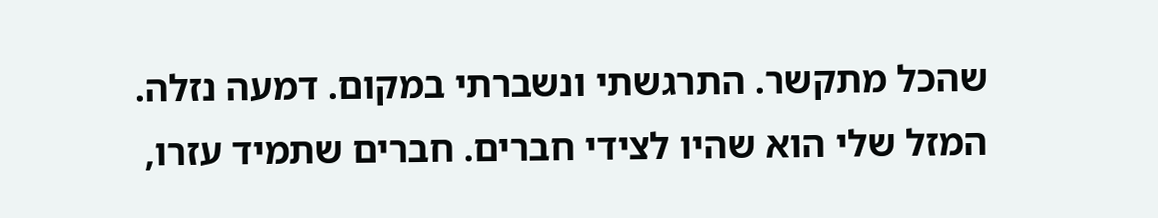שהכל מתקשר. התרגשתי ונשברתי במקום. דמעה נזלה. המזל שלי הוא שהיו לצידי חברים. חברים שתמיד עזרו,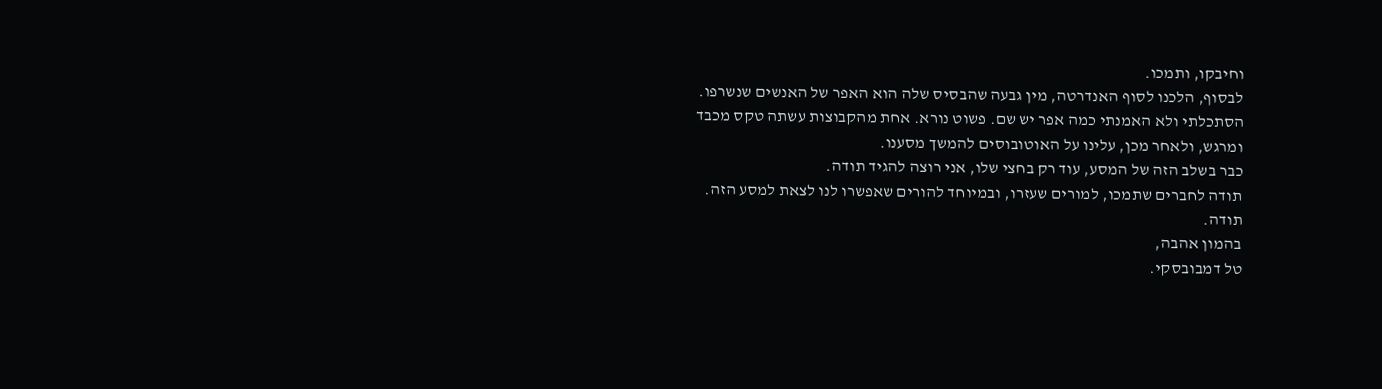וחיבקו, ותמכו.
לבסוף, הלכנו לסוף האנדרטה, מין גבעה שהבסיס שלה הוא האפר של האנשים שנשרפו. הסתכלתי ולא האמנתי כמה אפר יש שם. פשוט נורא. אחת מהקבוצות עשתה טקס מכבד ומרגש, ולאחר מכן, עלינו על האוטובוסים להמשך מסענו.
כבר בשלב הזה של המסע, עוד רק בחצי שלו, אני רוצה להגיד תודה.
תודה לחברים שתמכו, למורים שעזרו, ובמיוחד להורים שאפשרו לנו לצאת למסע הזה.
תודה.
בהמון אהבה,
טל דמבובסקי.